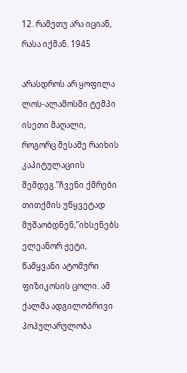12. რამეთუ არა იციან, რასა იქმან. 1945

არასდროს არ ყოფილა ლოს-ალამოსში ტემპი ისეთი მაღალი, როგორც მესამე რაიხის კაპიტულაციის შემდეგ.”ჩვენი ქმრები თითქმის უწყვეტად მუშაობდნენ,”იხსენებს ელეანორ ჟეტი, წამყვანი ატომური ფიზიკოსის ცოლი. ამ ქალმა ადგილობრივი პოპულარულობა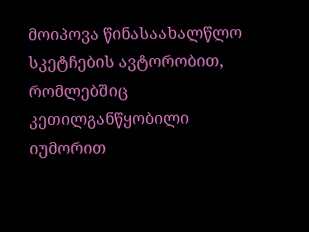მოიპოვა წინასაახალწლო სკეტჩების ავტორობით, რომლებშიც კეთილგანწყობილი იუმორით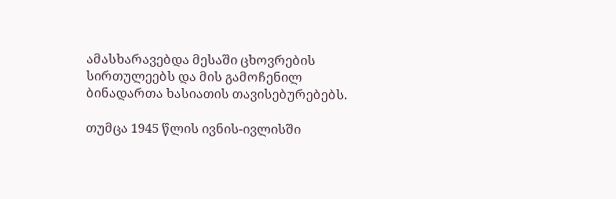ამასხარავებდა მესაში ცხოვრების სირთულეებს და მის გამოჩენილ ბინადართა ხასიათის თავისებურებებს.

თუმცა 1945 წლის ივნის-ივლისში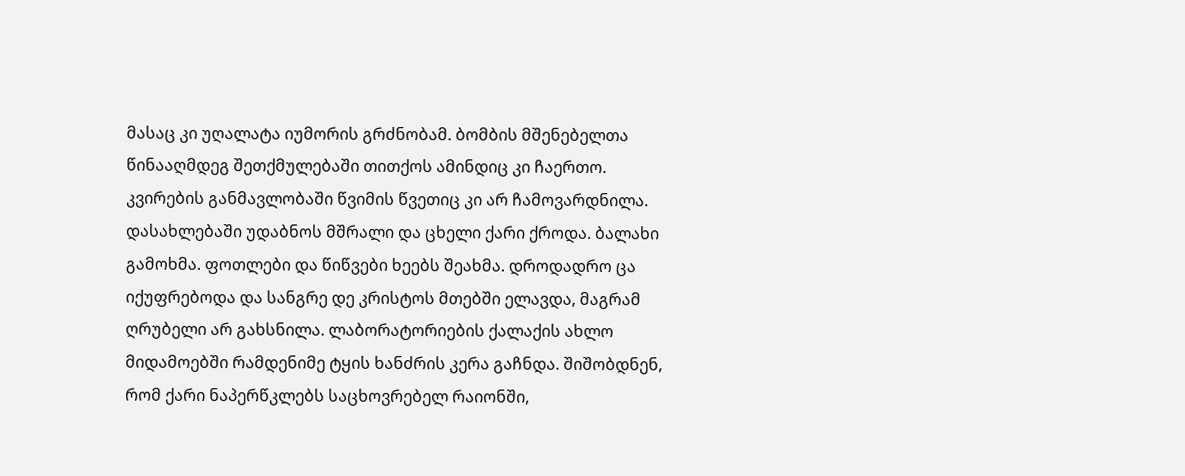მასაც კი უღალატა იუმორის გრძნობამ. ბომბის მშენებელთა წინააღმდეგ შეთქმულებაში თითქოს ამინდიც კი ჩაერთო. კვირების განმავლობაში წვიმის წვეთიც კი არ ჩამოვარდნილა. დასახლებაში უდაბნოს მშრალი და ცხელი ქარი ქროდა. ბალახი გამოხმა. ფოთლები და წიწვები ხეებს შეახმა. დროდადრო ცა იქუფრებოდა და სანგრე დე კრისტოს მთებში ელავდა, მაგრამ ღრუბელი არ გახსნილა. ლაბორატორიების ქალაქის ახლო მიდამოებში რამდენიმე ტყის ხანძრის კერა გაჩნდა. შიშობდნენ, რომ ქარი ნაპერწკლებს საცხოვრებელ რაიონში,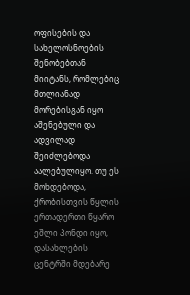ოფისების და სახელოსნოების შენობებთან მიიტანს, რომლებიც მთლიანად მორებისგან იყო აშენებული და ადვილად შეიძლებოდა აალებულიყო. თუ ეს მოხდებოდა, ქრობისთვის წყლის ერთადერთი წყარო ეშლი პონდი იყო, დასახლების ცენტრში მდებარე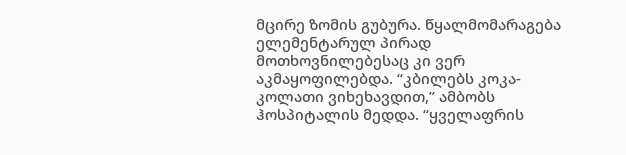მცირე ზომის გუბურა. წყალმომარაგება ელემენტარულ პირად მოთხოვნილებესაც კი ვერ აკმაყოფილებდა. “კბილებს კოკა-კოლათი ვიხეხავდით,” ამბობს ჰოსპიტალის მედდა. “ყველაფრის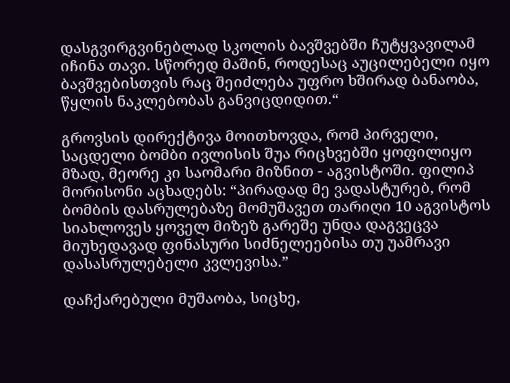დასგვირგვინებლად სკოლის ბავშვებში ჩუტყვავილამ იჩინა თავი. სწორედ მაშინ, როდესაც აუცილებელი იყო ბავშვებისთვის რაც შეიძლება უფრო ხშირად ბანაობა, წყლის ნაკლებობას განვიცდიდით.“

გროვსის დირექტივა მოითხოვდა, რომ პირველი, საცდელი ბომბი ივლისის შუა რიცხვებში ყოფილიყო მზად, მეორე კი საომარი მიზნით - აგვისტოში. ფილიპ მორისონი აცხადებს: “პირადად მე ვადასტურებ, რომ ბომბის დასრულებაზე მომუშავეთ თარიღი 10 აგვისტოს სიახლოვეს ყოველ მიზეზ გარეშე უნდა დაგვეცვა მიუხედავად ფინასური სიძნელეებისა თუ უამრავი დასასრულებელი კვლევისა.”

დაჩქარებული მუშაობა, სიცხე,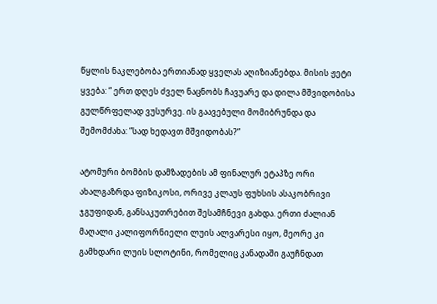წყლის ნაკლებობა ერთიანად ყველას აღიზიანებდა. მისის ჟეტი ყვება: “ ერთ დღეს ძველ ნაცნობს ჩავუარე და დილა მშვიდობისა გულწრფელად ვუსურვე. ის გაავებული მომიბრუნდა და შემომძახა: “სად ხედავთ მშვიდობას?”

ატომური ბომბის დამზადების ამ ფინალურ ეტაპზე ორი ახალგაზრდა ფიზიკოსი, ორივე კლაუს ფუხსის ასაკობრივი ჯგუფიდან, განსაკუთრებით შესამჩნევი გახდა. ერთი ძალიან მაღალი კალიფორნიელი ლუის ალვარესი იყო, მეორე კი გამხდარი ლუის სლოტინი, რომელიც კანადაში გაუჩნდათ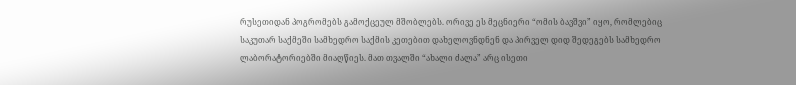რუსეთიდან პოგრომებს გამოქცეულ მშობლებს. ორივე ეს მეცნიერი “ომის ბავშვი” იყო, რომლებიც საკუთარ საქმეში სამხედრო საქმის კეთებით დახელოვნდნენ და პირველ დიდ შედეგებს სამხედრო ლაბორატორიებში მიაღწიეს. მათ თვალში “ახალი ძალა” არც ისეთი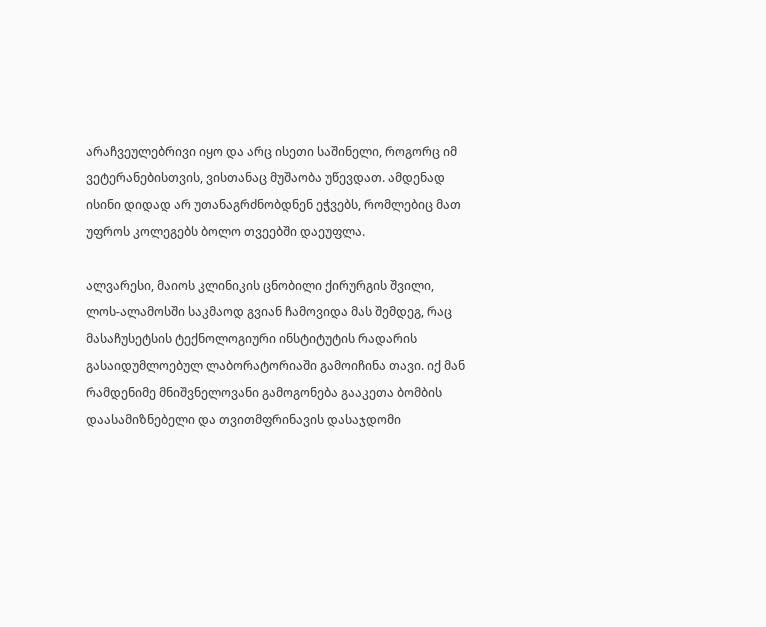არაჩვეულებრივი იყო და არც ისეთი საშინელი, როგორც იმ ვეტერანებისთვის, ვისთანაც მუშაობა უწევდათ. ამდენად ისინი დიდად არ უთანაგრძნობდნენ ეჭვებს, რომლებიც მათ უფროს კოლეგებს ბოლო თვეებში დაეუფლა.

ალვარესი, მაიოს კლინიკის ცნობილი ქირურგის შვილი, ლოს-ალამოსში საკმაოდ გვიან ჩამოვიდა მას შემდეგ, რაც მასაჩუსეტსის ტექნოლოგიური ინსტიტუტის რადარის გასაიდუმლოებულ ლაბორატორიაში გამოიჩინა თავი. იქ მან რამდენიმე მნიშვნელოვანი გამოგონება გააკეთა ბომბის დაასამიზნებელი და თვითმფრინავის დასაჯდომი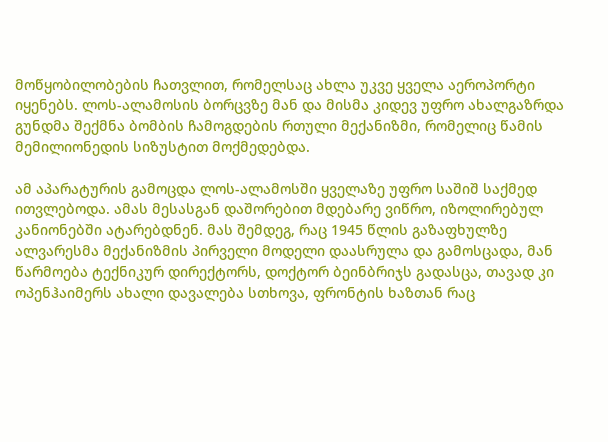მოწყობილობების ჩათვლით, რომელსაც ახლა უკვე ყველა აეროპორტი იყენებს. ლოს-ალამოსის ბორცვზე მან და მისმა კიდევ უფრო ახალგაზრდა გუნდმა შექმნა ბომბის ჩამოგდების რთული მექანიზმი, რომელიც წამის მემილიონედის სიზუსტით მოქმედებდა.

ამ აპარატურის გამოცდა ლოს-ალამოსში ყველაზე უფრო საშიშ საქმედ ითვლებოდა. ამას მესასგან დაშორებით მდებარე ვიწრო, იზოლირებულ კანიონებში ატარებდნენ. მას შემდეგ, რაც 1945 წლის გაზაფხულზე ალვარესმა მექანიზმის პირველი მოდელი დაასრულა და გამოსცადა, მან წარმოება ტექნიკურ დირექტორს, დოქტორ ბეინბრიჯს გადასცა, თავად კი ოპენჰაიმერს ახალი დავალება სთხოვა, ფრონტის ხაზთან რაც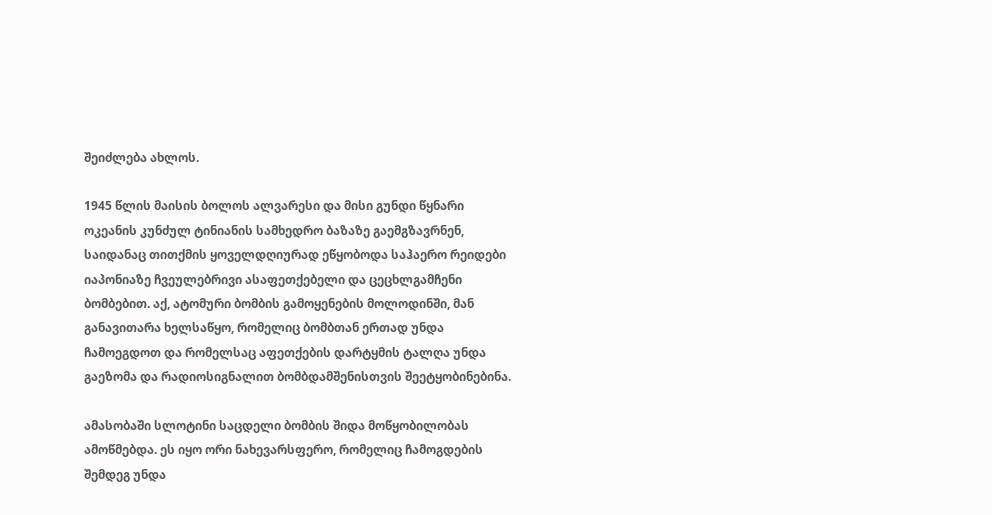შეიძლება ახლოს.

1945 წლის მაისის ბოლოს ალვარესი და მისი გუნდი წყნარი ოკეანის კუნძულ ტინიანის სამხედრო ბაზაზე გაემგზავრნენ, საიდანაც თითქმის ყოველდღიურად ეწყობოდა საჰაერო რეიდები იაპონიაზე ჩვეულებრივი ასაფეთქებელი და ცეცხლგამჩენი ბომბებით. აქ, ატომური ბომბის გამოყენების მოლოდინში, მან განავითარა ხელსაწყო, რომელიც ბომბთან ერთად უნდა ჩამოეგდოთ და რომელსაც აფეთქების დარტყმის ტალღა უნდა გაეზომა და რადიოსიგნალით ბომბდამშენისთვის შეეტყობინებინა.

ამასობაში სლოტინი საცდელი ბომბის შიდა მოწყობილობას ამოწმებდა. ეს იყო ორი ნახევარსფერო, რომელიც ჩამოგდების შემდეგ უნდა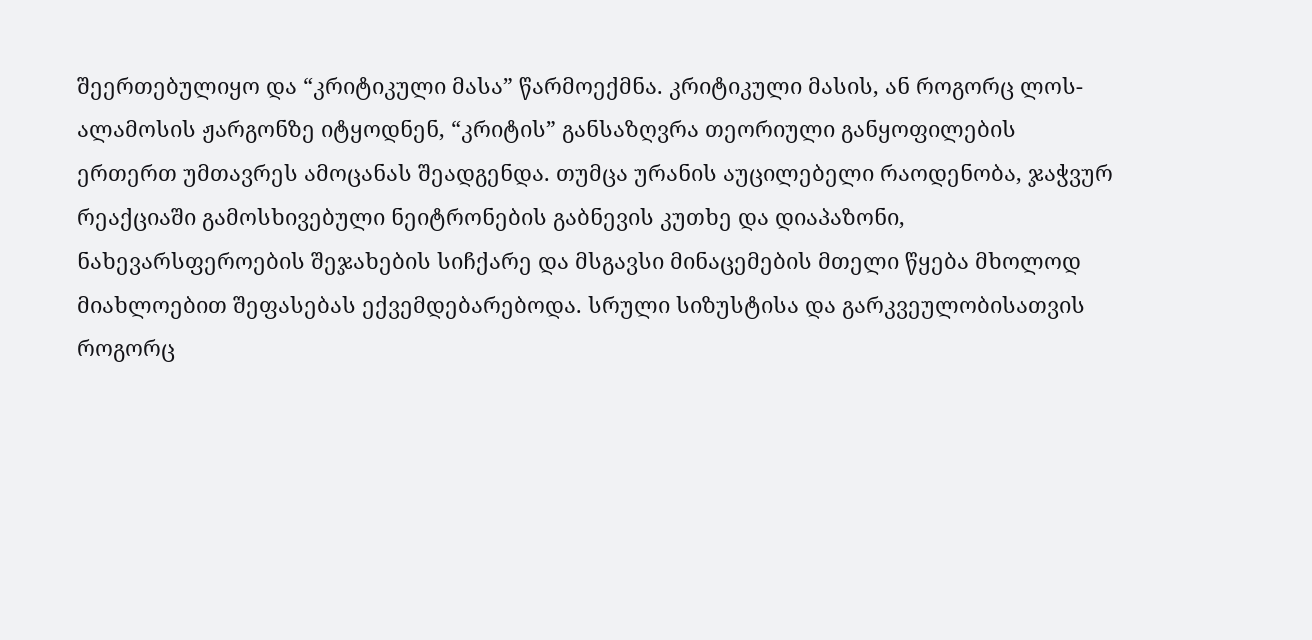შეერთებულიყო და “კრიტიკული მასა” წარმოექმნა. კრიტიკული მასის, ან როგორც ლოს-ალამოსის ჟარგონზე იტყოდნენ, “კრიტის” განსაზღვრა თეორიული განყოფილების ერთერთ უმთავრეს ამოცანას შეადგენდა. თუმცა ურანის აუცილებელი რაოდენობა, ჯაჭვურ რეაქციაში გამოსხივებული ნეიტრონების გაბნევის კუთხე და დიაპაზონი, ნახევარსფეროების შეჯახების სიჩქარე და მსგავსი მინაცემების მთელი წყება მხოლოდ მიახლოებით შეფასებას ექვემდებარებოდა. სრული სიზუსტისა და გარკვეულობისათვის როგორც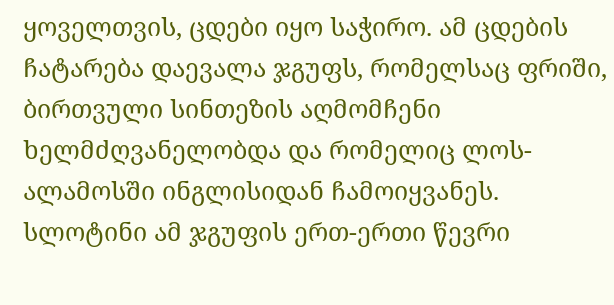ყოველთვის, ცდები იყო საჭირო. ამ ცდების ჩატარება დაევალა ჯგუფს, რომელსაც ფრიში, ბირთვული სინთეზის აღმომჩენი ხელმძღვანელობდა და რომელიც ლოს-ალამოსში ინგლისიდან ჩამოიყვანეს. სლოტინი ამ ჯგუფის ერთ-ერთი წევრი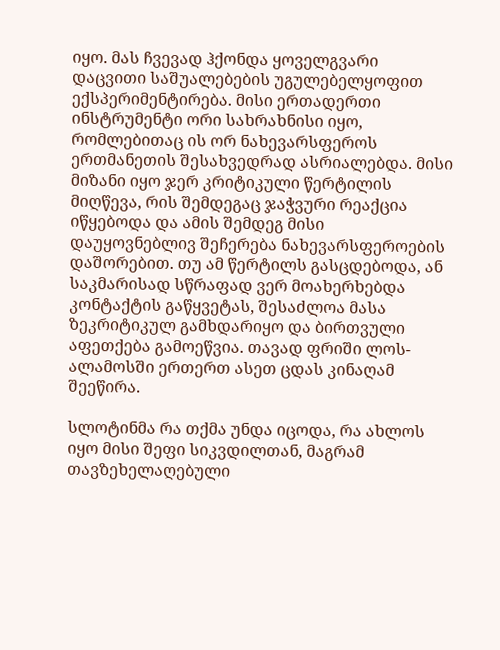იყო. მას ჩვევად ჰქონდა ყოველგვარი დაცვითი საშუალებების უგულებელყოფით ექსპერიმენტირება. მისი ერთადერთი ინსტრუმენტი ორი სახრახნისი იყო, რომლებითაც ის ორ ნახევარსფეროს ერთმანეთის შესახვედრად ასრიალებდა. მისი მიზანი იყო ჯერ კრიტიკული წერტილის მიღწევა, რის შემდეგაც ჯაჭვური რეაქცია იწყებოდა და ამის შემდეგ მისი დაუყოვნებლივ შეჩერება ნახევარსფეროების დაშორებით. თუ ამ წერტილს გასცდებოდა, ან საკმარისად სწრაფად ვერ მოახერხებდა კონტაქტის გაწყვეტას, შესაძლოა მასა ზეკრიტიკულ გამხდარიყო და ბირთვული აფეთქება გამოეწვია. თავად ფრიში ლოს-ალამოსში ერთერთ ასეთ ცდას კინაღამ შეეწირა.

სლოტინმა რა თქმა უნდა იცოდა, რა ახლოს იყო მისი შეფი სიკვდილთან, მაგრამ თავზეხელაღებული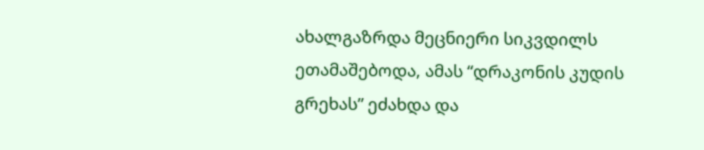ახალგაზრდა მეცნიერი სიკვდილს ეთამაშებოდა, ამას “დრაკონის კუდის გრეხას” ეძახდა და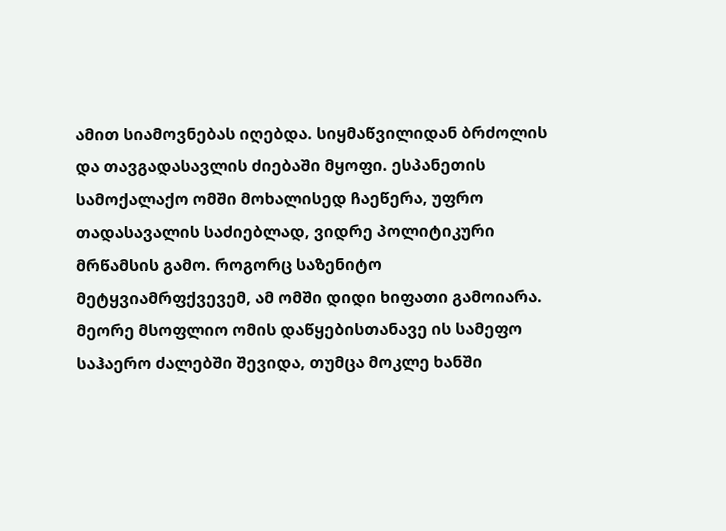ამით სიამოვნებას იღებდა. სიყმაწვილიდან ბრძოლის და თავგადასავლის ძიებაში მყოფი. ესპანეთის სამოქალაქო ომში მოხალისედ ჩაეწერა, უფრო თადასავალის საძიებლად, ვიდრე პოლიტიკური მრწამსის გამო. როგორც საზენიტო მეტყვიამრფქვევემ, ამ ომში დიდი ხიფათი გამოიარა. მეორე მსოფლიო ომის დაწყებისთანავე ის სამეფო საჰაერო ძალებში შევიდა, თუმცა მოკლე ხანში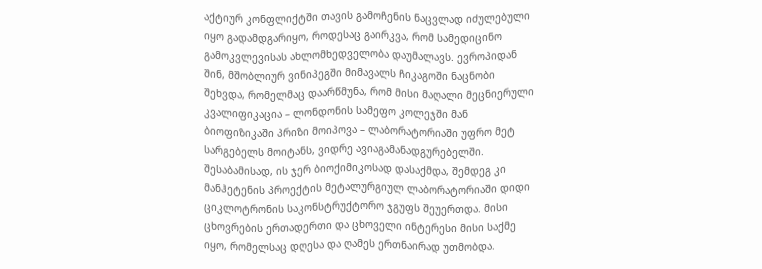აქტიურ კონფლიქტში თავის გამოჩენის ნაცვლად იძულებული იყო გადამდგარიყო, როდესაც გაირკვა, რომ სამედიცინო გამოკვლევისას ახლომხედველობა დაუმალავს. ევროპიდან შინ, მშობლიურ ვინიპეგში მიმავალს ჩიკაგოში ნაცნობი შეხვდა, რომელმაც დაარწმუნა, რომ მისი მაღალი მეცნიერული კვალიფიკაცია – ლონდონის სამეფო კოლეჯში მან ბიოფიზიკაში პრიზი მოიპოვა – ლაბორატორიაში უფრო მეტ სარგებელს მოიტანს, ვიდრე ავიაგამანადგურებელში. შესაბამისად, ის ჯერ ბიოქიმიკოსად დასაქმდა, შემდეგ კი მანჰეტენის პროექტის მეტალურგიულ ლაბორატორიაში დიდი ციკლოტრონის საკონსტრუქტორო ჯგუფს შეუერთდა. მისი ცხოვრების ერთადერთი და ცხოველი ინტერესი მისი საქმე იყო, რომელსაც დღესა და ღამეს ერთნაირად უთმობდა.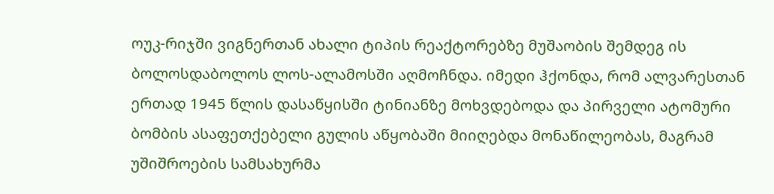ოუკ-რიჯში ვიგნერთან ახალი ტიპის რეაქტორებზე მუშაობის შემდეგ ის ბოლოსდაბოლოს ლოს-ალამოსში აღმოჩნდა. იმედი ჰქონდა, რომ ალვარესთან ერთად 1945 წლის დასაწყისში ტინიანზე მოხვდებოდა და პირველი ატომური ბომბის ასაფეთქებელი გულის აწყობაში მიიღებდა მონაწილეობას, მაგრამ უშიშროების სამსახურმა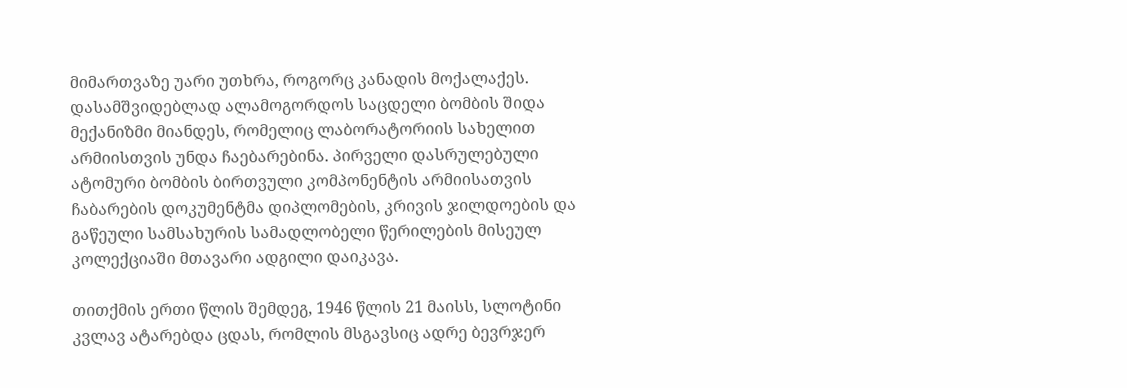მიმართვაზე უარი უთხრა, როგორც კანადის მოქალაქეს. დასამშვიდებლად ალამოგორდოს საცდელი ბომბის შიდა მექანიზმი მიანდეს, რომელიც ლაბორატორიის სახელით არმიისთვის უნდა ჩაებარებინა. პირველი დასრულებული ატომური ბომბის ბირთვული კომპონენტის არმიისათვის ჩაბარების დოკუმენტმა დიპლომების, კრივის ჯილდოების და გაწეული სამსახურის სამადლობელი წერილების მისეულ კოლექციაში მთავარი ადგილი დაიკავა.

თითქმის ერთი წლის შემდეგ, 1946 წლის 21 მაისს, სლოტინი კვლავ ატარებდა ცდას, რომლის მსგავსიც ადრე ბევრჯერ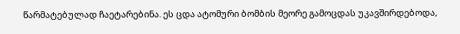წარმატებულად ჩაეტარებინა. ეს ცდა ატომური ბომბის მეორე გამოცდას უკავშირდებოდა,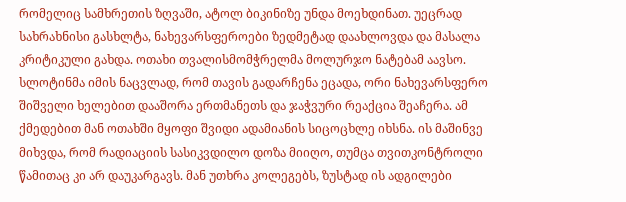რომელიც სამხრეთის ზღვაში, ატოლ ბიკინიზე უნდა მოეხდინათ. უეცრად სახრახნისი გასხლტა, ნახევარსფეროები ზედმეტად დაახლოვდა და მასალა კრიტიკული გახდა. ოთახი თვალისმომჭრელმა მოლურჯო ნატებამ აავსო. სლოტინმა იმის ნაცვლად, რომ თავის გადარჩენა ეცადა, ორი ნახევარსფერო შიშველი ხელებით დააშორა ერთმანეთს და ჯაჭვური რეაქცია შეაჩერა. ამ ქმედებით მან ოთახში მყოფი შვიდი ადამიანის სიცოცხლე იხსნა. ის მაშინვე მიხვდა, რომ რადიაციის სასიკვდილო დოზა მიიღო, თუმცა თვითკონტროლი წამითაც კი არ დაუკარგავს. მან უთხრა კოლეგებს, ზუსტად ის ადგილები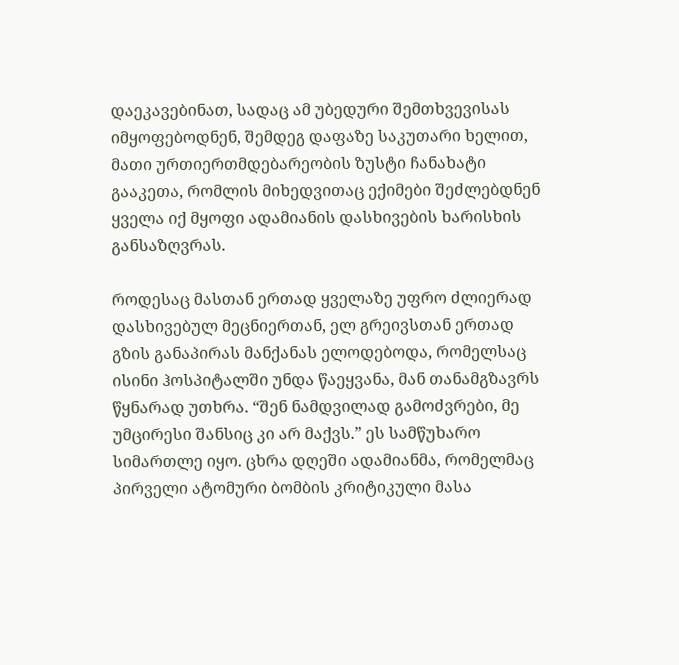დაეკავებინათ, სადაც ამ უბედური შემთხვევისას იმყოფებოდნენ, შემდეგ დაფაზე საკუთარი ხელით, მათი ურთიერთმდებარეობის ზუსტი ჩანახატი გააკეთა, რომლის მიხედვითაც ექიმები შეძლებდნენ ყველა იქ მყოფი ადამიანის დასხივების ხარისხის განსაზღვრას.

როდესაც მასთან ერთად ყველაზე უფრო ძლიერად დასხივებულ მეცნიერთან, ელ გრეივსთან ერთად გზის განაპირას მანქანას ელოდებოდა, რომელსაც ისინი ჰოსპიტალში უნდა წაეყვანა, მან თანამგზავრს წყნარად უთხრა. “შენ ნამდვილად გამოძვრები, მე უმცირესი შანსიც კი არ მაქვს.” ეს სამწუხარო სიმართლე იყო. ცხრა დღეში ადამიანმა, რომელმაც პირველი ატომური ბომბის კრიტიკული მასა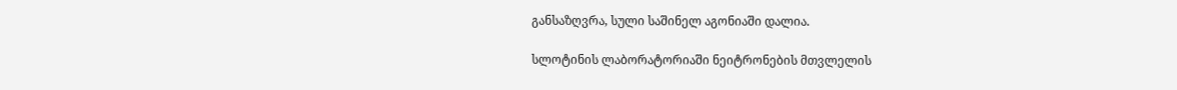განსაზღვრა, სული საშინელ აგონიაში დალია.

სლოტინის ლაბორატორიაში ნეიტრონების მთვლელის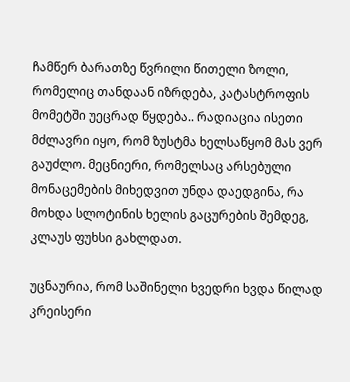ჩამწერ ბარათზე წვრილი წითელი ზოლი, რომელიც თანდაან იზრდება, კატასტროფის მომეტში უეცრად წყდება.. რადიაცია ისეთი მძლავრი იყო, რომ ზუსტმა ხელსაწყომ მას ვერ გაუძლო. მეცნიერი, რომელსაც არსებული მონაცემების მიხედვით უნდა დაედგინა, რა მოხდა სლოტინის ხელის გაცურების შემდეგ, კლაუს ფუხსი გახლდათ.

უცნაურია, რომ საშინელი ხვედრი ხვდა წილად კრეისერი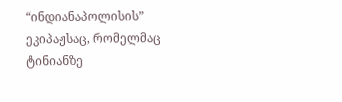“ინდიანაპოლისის” ეკიპაჟსაც, რომელმაც ტინიანზე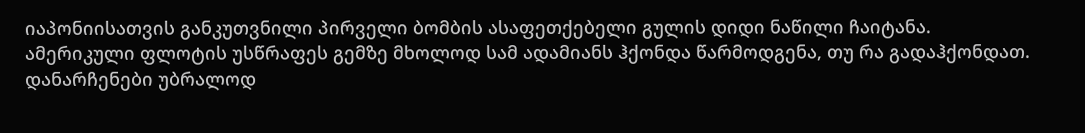იაპონიისათვის განკუთვნილი პირველი ბომბის ასაფეთქებელი გულის დიდი ნაწილი ჩაიტანა. ამერიკული ფლოტის უსწრაფეს გემზე მხოლოდ სამ ადამიანს ჰქონდა წარმოდგენა, თუ რა გადაჰქონდათ. დანარჩენები უბრალოდ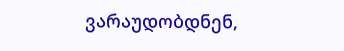ვარაუდობდნენ,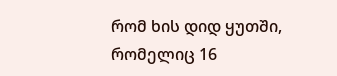რომ ხის დიდ ყუთში, რომელიც 16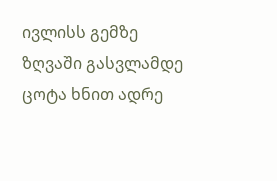ივლისს გემზე ზღვაში გასვლამდე ცოტა ხნით ადრე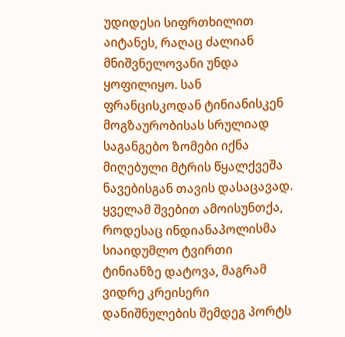უდიდესი სიფრთხილით აიტანეს, რაღაც ძალიან მნიშვნელოვანი უნდა ყოფილიყო. სან ფრანცისკოდან ტინიანისკენ მოგზაურობისას სრულიად საგანგებო ზომები იქნა მიღებული მტრის წყალქვეშა ნავებისგან თავის დასაცავად. ყველამ შვებით ამოისუნთქა, როდესაც ინდიანაპოლისმა სიაიდუმლო ტვირთი ტინიანზე დატოვა, მაგრამ ვიდრე კრეისერი დანიშნულების შემდეგ პორტს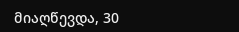მიაღწევდა, 30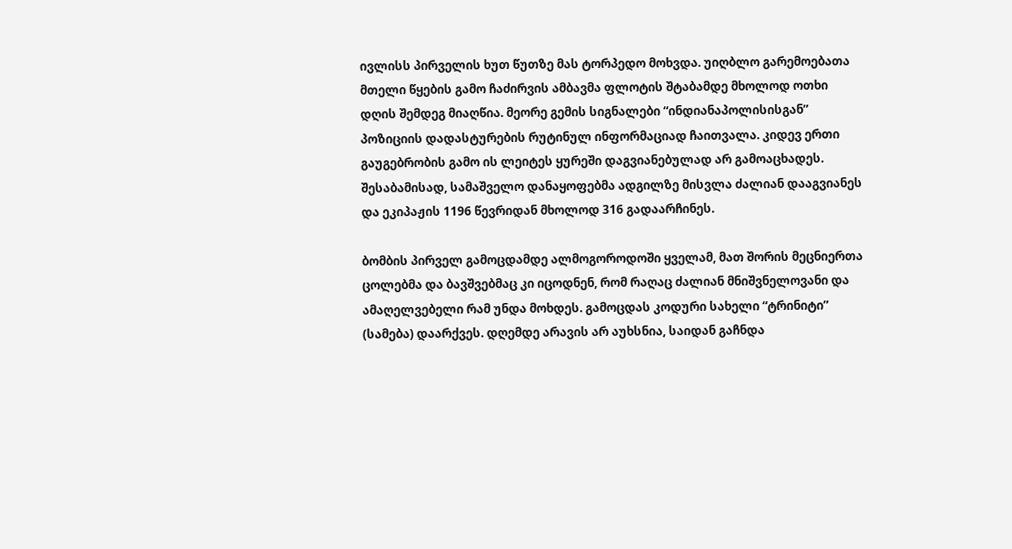ივლისს პირველის ხუთ წუთზე მას ტორპედო მოხვდა. უიღბლო გარემოებათა მთელი წყების გამო ჩაძირვის ამბავმა ფლოტის შტაბამდე მხოლოდ ოთხი დღის შემდეგ მიაღწია. მეორე გემის სიგნალები “ინდიანაპოლისისგან” პოზიციის დადასტურების რუტინულ ინფორმაციად ჩაითვალა. კიდევ ერთი გაუგებრობის გამო ის ლეიტეს ყურეში დაგვიანებულად არ გამოაცხადეს. შესაბამისად, სამაშველო დანაყოფებმა ადგილზე მისვლა ძალიან დააგვიანეს და ეკიპაჟის 1196 წევრიდან მხოლოდ 316 გადაარჩინეს.

ბომბის პირველ გამოცდამდე ალმოგოროდოში ყველამ, მათ შორის მეცნიერთა ცოლებმა და ბავშვებმაც კი იცოდნენ, რომ რაღაც ძალიან მნიშვნელოვანი და ამაღელვებელი რამ უნდა მოხდეს. გამოცდას კოდური სახელი “ტრინიტი” (სამება) დაარქვეს. დღემდე არავის არ აუხსნია, საიდან გაჩნდა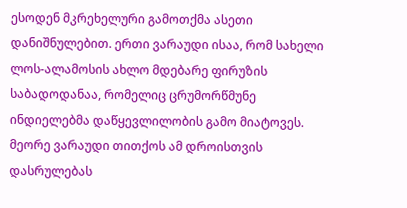ესოდენ მკრეხელური გამოთქმა ასეთი დანიშნულებით. ერთი ვარაუდი ისაა, რომ სახელი ლოს-ალამოსის ახლო მდებარე ფირუზის საბადოდანაა, რომელიც ცრუმორწმუნე ინდიელებმა დაწყევლილობის გამო მიატოვეს. მეორე ვარაუდი თითქოს ამ დროისთვის დასრულებას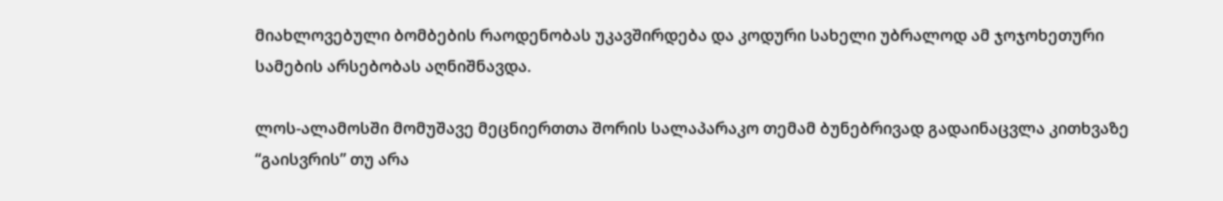მიახლოვებული ბომბების რაოდენობას უკავშირდება და კოდური სახელი უბრალოდ ამ ჯოჯოხეთური სამების არსებობას აღნიშნავდა.

ლოს-ალამოსში მომუშავე მეცნიერთთა შორის სალაპარაკო თემამ ბუნებრივად გადაინაცვლა კითხვაზე “გაისვრის” თუ არა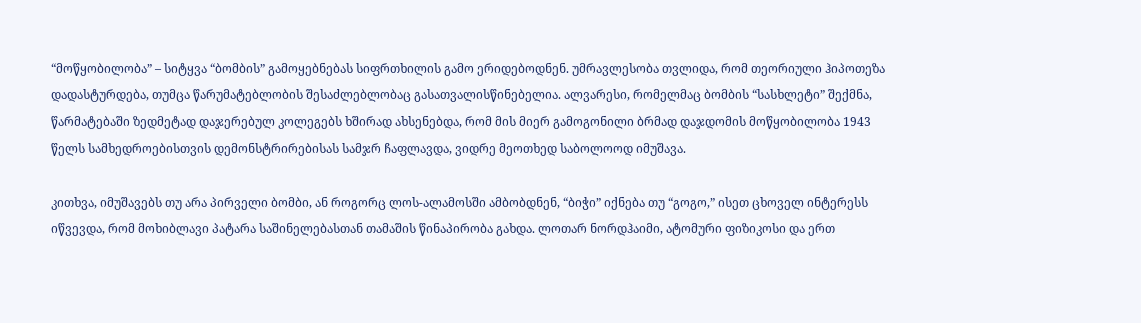“მოწყობილობა” – სიტყვა “ბომბის” გამოყებნებას სიფრთხილის გამო ერიდებოდნენ. უმრავლესობა თვლიდა, რომ თეორიული ჰიპოთეზა დადასტურდება, თუმცა წარუმატებლობის შესაძლებლობაც გასათვალისწინებელია. ალვარესი, რომელმაც ბომბის “სასხლეტი” შექმნა, წარმატებაში ზედმეტად დაჯერებულ კოლეგებს ხშირად ახსენებდა, რომ მის მიერ გამოგონილი ბრმად დაჯდომის მოწყობილობა 1943 წელს სამხედროებისთვის დემონსტრირებისას სამჯრ ჩაფლავდა, ვიდრე მეოთხედ საბოლოოდ იმუშავა.

კითხვა, იმუშავებს თუ არა პირველი ბომბი, ან როგორც ლოს-ალამოსში ამბობდნენ, “ბიჭი” იქნება თუ “გოგო,” ისეთ ცხოველ ინტერესს იწვევდა, რომ მოხიბლავი პატარა საშინელებასთან თამაშის წინაპირობა გახდა. ლოთარ ნორდჰაიმი, ატომური ფიზიკოსი და ერთ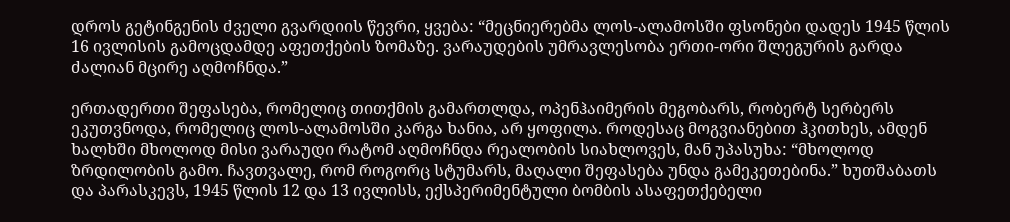დროს გეტინგენის ძველი გვარდიის წევრი, ყვება: “მეცნიერებმა ლოს-ალამოსში ფსონები დადეს 1945 წლის 16 ივლისის გამოცდამდე აფეთქების ზომაზე. ვარაუდების უმრავლესობა ერთი-ორი შლეგურის გარდა ძალიან მცირე აღმოჩნდა.”

ერთადერთი შეფასება, რომელიც თითქმის გამართლდა, ოპენჰაიმერის მეგობარს, რობერტ სერბერს ეკუთვნოდა, რომელიც ლოს-ალამოსში კარგა ხანია, არ ყოფილა. როდესაც მოგვიანებით ჰკითხეს, ამდენ ხალხში მხოლოდ მისი ვარაუდი რატომ აღმოჩნდა რეალობის სიახლოვეს, მან უპასუხა: “მხოლოდ ზრდილობის გამო. ჩავთვალე, რომ როგორც სტუმარს, მაღალი შეფასება უნდა გამეკეთებინა.” ხუთშაბათს და პარასკევს, 1945 წლის 12 და 13 ივლისს, ექსპერიმენტული ბომბის ასაფეთქებელი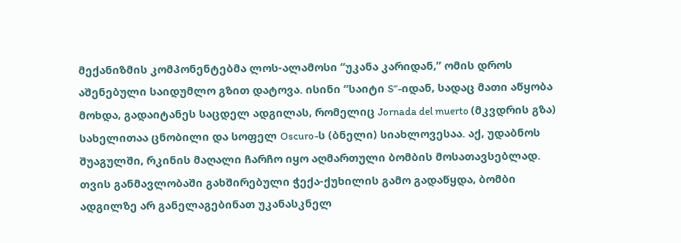მექანიზმის კომპონენტებმა ლოს-ალამოსი “უკანა კარიდან,” ომის დროს აშენებული საიდუმლო გზით დატოვა. ისინი “საიტი S”-იდან, სადაც მათი აწყობა მოხდა, გადაიტანეს საცდელ ადგილას, რომელიც Jornada del muerto (მკვდრის გზა) სახელითაა ცნობილი და სოფელ Oscuro-ს (ბნელი) სიახლოვესაა. აქ, უდაბნოს შუაგულში, რკინის მაღალი ჩარჩო იყო აღმართული ბომბის მოსათავსებლად. თვის განმავლობაში გახშირებული ჭექა-ქუხილის გამო გადაწყდა, ბომბი ადგილზე არ განელაგებინათ უკანასკნელ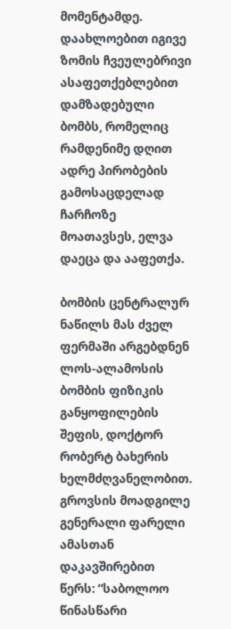მომენტამდე. დაახლოებით იგივე ზომის ჩვეულებრივი ასაფეთქებლებით დამზადებული ბომბს, რომელიც რამდენიმე დღით ადრე პირობების გამოსაცდელად ჩარჩოზე მოათავსეს, ელვა დაეცა და ააფეთქა.

ბომბის ცენტრალურ ნაწილს მას ძველ ფერმაში არგებდნენ ლოს-ალამოსის ბომბის ფიზიკის განყოფილების შეფის, დოქტორ რობერტ ბახერის ხელმძღვანელობით. გროვსის მოადგილე გენერალი ფარელი ამასთან დაკავშირებით წერს: “საბოლოო წინასწარი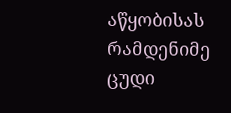აწყობისას რამდენიმე ცუდი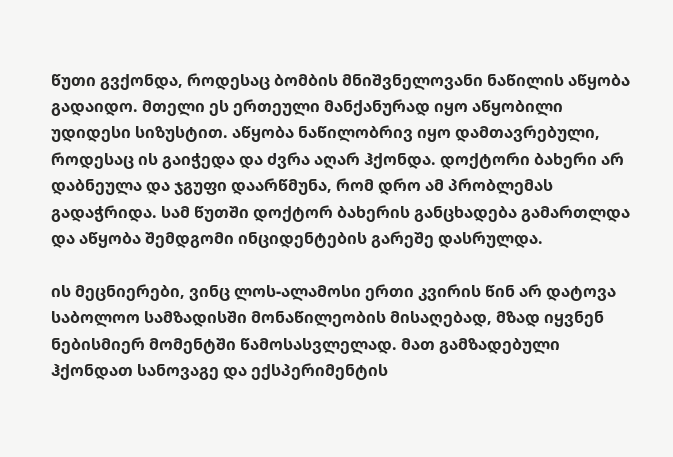წუთი გვქონდა, როდესაც ბომბის მნიშვნელოვანი ნაწილის აწყობა გადაიდო. მთელი ეს ერთეული მანქანურად იყო აწყობილი უდიდესი სიზუსტით. აწყობა ნაწილობრივ იყო დამთავრებული, როდესაც ის გაიჭედა და ძვრა აღარ ჰქონდა. დოქტორი ბახერი არ დაბნეულა და ჯგუფი დაარწმუნა, რომ დრო ამ პრობლემას გადაჭრიდა. სამ წუთში დოქტორ ბახერის განცხადება გამართლდა და აწყობა შემდგომი ინციდენტების გარეშე დასრულდა.

ის მეცნიერები, ვინც ლოს-ალამოსი ერთი კვირის წინ არ დატოვა საბოლოო სამზადისში მონაწილეობის მისაღებად, მზად იყვნენ ნებისმიერ მომენტში წამოსასვლელად. მათ გამზადებული ჰქონდათ სანოვაგე და ექსპერიმენტის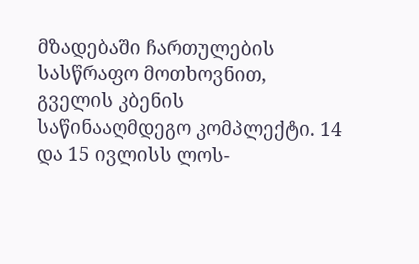მზადებაში ჩართულების სასწრაფო მოთხოვნით, გველის კბენის საწინააღმდეგო კომპლექტი. 14 და 15 ივლისს ლოს-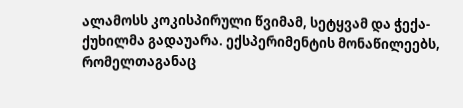ალამოსს კოკისპირული წვიმამ, სეტყვამ და ჭექა-ქუხილმა გადაუარა. ექსპერიმენტის მონაწილეებს, რომელთაგანაც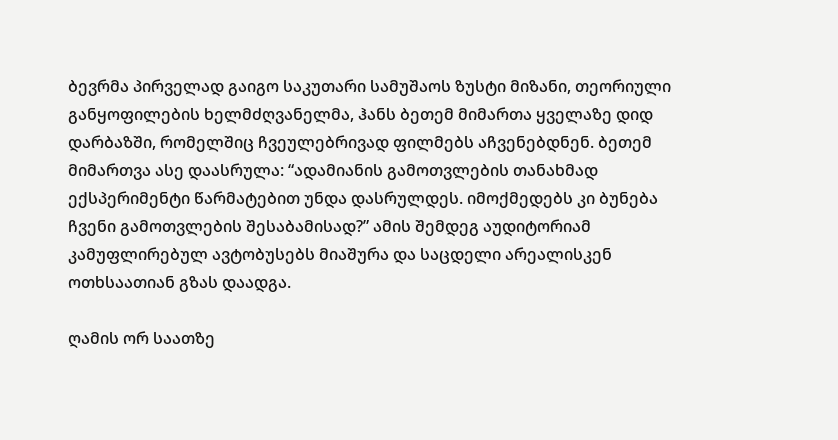ბევრმა პირველად გაიგო საკუთარი სამუშაოს ზუსტი მიზანი, თეორიული განყოფილების ხელმძღვანელმა, ჰანს ბეთემ მიმართა ყველაზე დიდ დარბაზში, რომელშიც ჩვეულებრივად ფილმებს აჩვენებდნენ. ბეთემ მიმართვა ასე დაასრულა: “ადამიანის გამოთვლების თანახმად ექსპერიმენტი წარმატებით უნდა დასრულდეს. იმოქმედებს კი ბუნება ჩვენი გამოთვლების შესაბამისად?” ამის შემდეგ აუდიტორიამ კამუფლირებულ ავტობუსებს მიაშურა და საცდელი არეალისკენ ოთხსაათიან გზას დაადგა.

ღამის ორ საათზე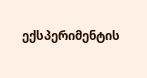ექსპერიმენტის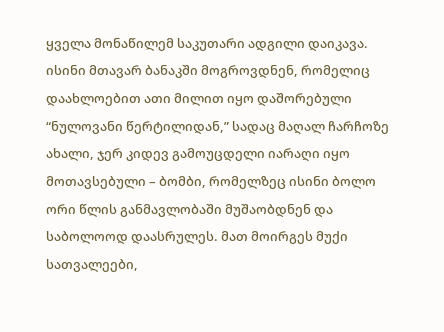ყველა მონაწილემ საკუთარი ადგილი დაიკავა. ისინი მთავარ ბანაკში მოგროვდნენ, რომელიც დაახლოებით ათი მილით იყო დაშორებული “ნულოვანი წერტილიდან,” სადაც მაღალ ჩარჩოზე ახალი, ჯერ კიდევ გამოუცდელი იარაღი იყო მოთავსებული – ბომბი, რომელზეც ისინი ბოლო ორი წლის განმავლობაში მუშაობდნენ და საბოლოოდ დაასრულეს. მათ მოირგეს მუქი სათვალეები,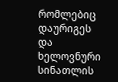რომლებიც დაურიგეს და ხელოვნური სინათლის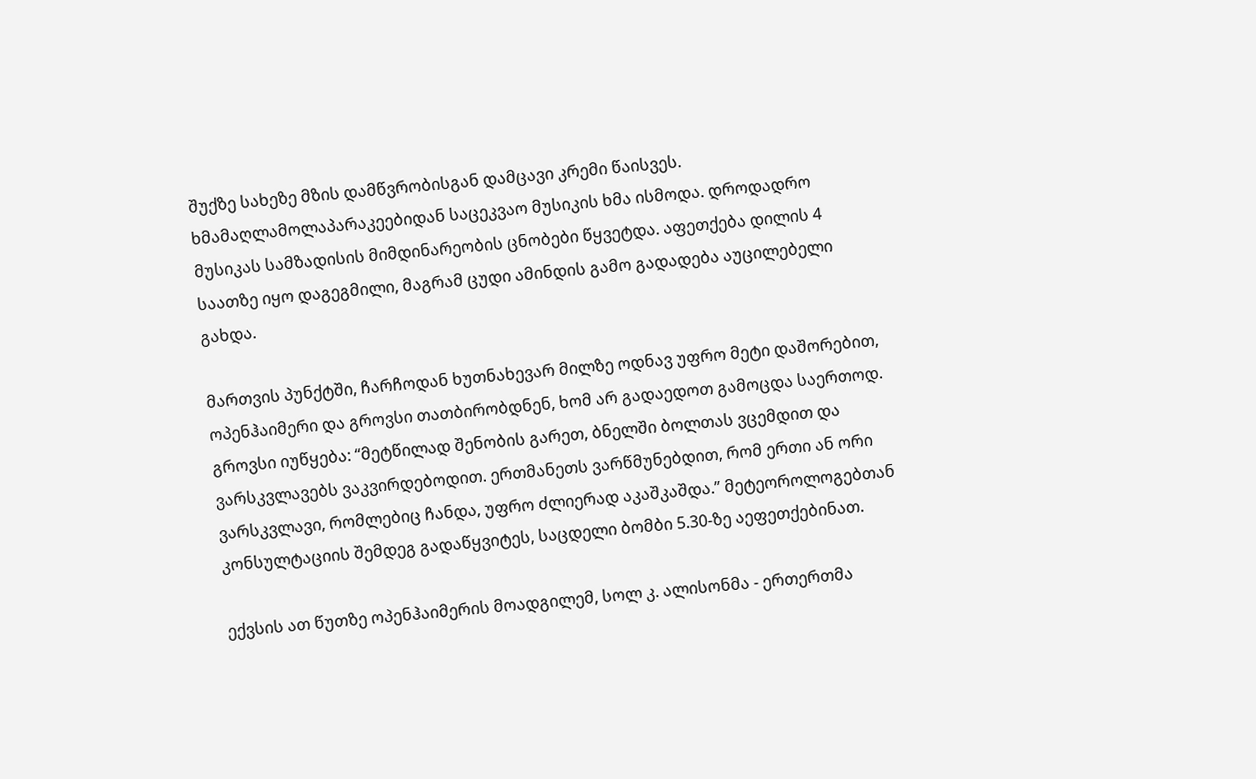შუქზე სახეზე მზის დამწვრობისგან დამცავი კრემი წაისვეს. ხმამაღლამოლაპარაკეებიდან საცეკვაო მუსიკის ხმა ისმოდა. დროდადრო მუსიკას სამზადისის მიმდინარეობის ცნობები წყვეტდა. აფეთქება დილის 4 საათზე იყო დაგეგმილი, მაგრამ ცუდი ამინდის გამო გადადება აუცილებელი გახდა.

მართვის პუნქტში, ჩარჩოდან ხუთნახევარ მილზე ოდნავ უფრო მეტი დაშორებით, ოპენჰაიმერი და გროვსი თათბირობდნენ, ხომ არ გადაედოთ გამოცდა საერთოდ. გროვსი იუწყება: “მეტწილად შენობის გარეთ, ბნელში ბოლთას ვცემდით და ვარსკვლავებს ვაკვირდებოდით. ერთმანეთს ვარწმუნებდით, რომ ერთი ან ორი ვარსკვლავი, რომლებიც ჩანდა, უფრო ძლიერად აკაშკაშდა.” მეტეოროლოგებთან კონსულტაციის შემდეგ გადაწყვიტეს, საცდელი ბომბი 5.30-ზე აეფეთქებინათ.

ექვსის ათ წუთზე ოპენჰაიმერის მოადგილემ, სოლ კ. ალისონმა - ერთერთმა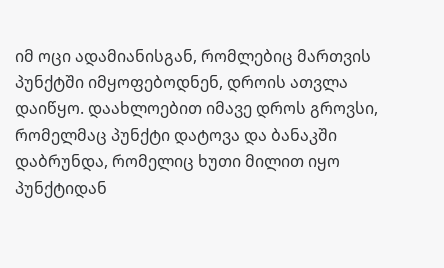იმ ოცი ადამიანისგან, რომლებიც მართვის პუნქტში იმყოფებოდნენ, დროის ათვლა დაიწყო. დაახლოებით იმავე დროს გროვსი, რომელმაც პუნქტი დატოვა და ბანაკში დაბრუნდა, რომელიც ხუთი მილით იყო პუნქტიდან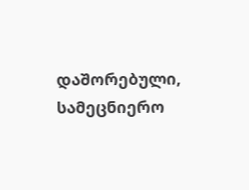დაშორებული, სამეცნიერო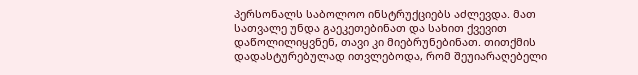პერსონალს საბოლოო ინსტრუქციებს აძლევდა. მათ სათვალე უნდა გაეკეთებინათ და სახით ქვევით დაწოლილიყვნენ, თავი კი მიებრუნებინათ. თითქმის დადასტურებულად ითვლებოდა, რომ შეუიარაღებელი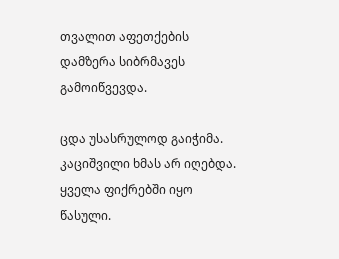თვალით აფეთქების დამზერა სიბრმავეს გამოიწვევდა.

ცდა უსასრულოდ გაიჭიმა. კაციშვილი ხმას არ იღებდა. ყველა ფიქრებში იყო წასული.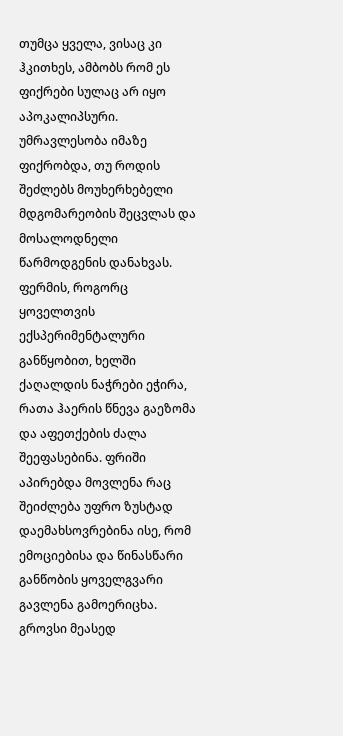თუმცა ყველა, ვისაც კი ჰკითხეს, ამბობს რომ ეს ფიქრები სულაც არ იყო აპოკალიპსური. უმრავლესობა იმაზე ფიქრობდა, თუ როდის შეძლებს მოუხერხებელი მდგომარეობის შეცვლას და მოსალოდნელი წარმოდგენის დანახვას. ფერმის, როგორც ყოველთვის ექსპერიმენტალური განწყობით, ხელში ქაღალდის ნაჭრები ეჭირა, რათა ჰაერის წნევა გაეზომა და აფეთქების ძალა შეეფასებინა. ფრიში აპირებდა მოვლენა რაც შეიძლება უფრო ზუსტად დაემახსოვრებინა ისე, რომ ემოციებისა და წინასწარი განწობის ყოველგვარი გავლენა გამოერიცხა. გროვსი მეასედ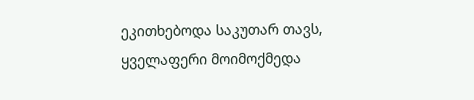ეკითხებოდა საკუთარ თავს, ყველაფერი მოიმოქმედა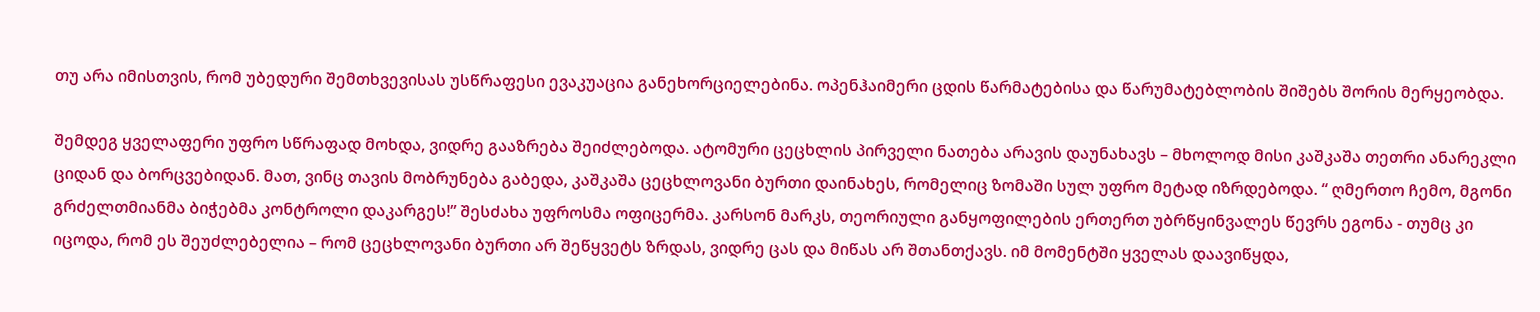თუ არა იმისთვის, რომ უბედური შემთხვევისას უსწრაფესი ევაკუაცია განეხორციელებინა. ოპენჰაიმერი ცდის წარმატებისა და წარუმატებლობის შიშებს შორის მერყეობდა.

შემდეგ ყველაფერი უფრო სწრაფად მოხდა, ვიდრე გააზრება შეიძლებოდა. ატომური ცეცხლის პირველი ნათება არავის დაუნახავს – მხოლოდ მისი კაშკაშა თეთრი ანარეკლი ციდან და ბორცვებიდან. მათ, ვინც თავის მობრუნება გაბედა, კაშკაშა ცეცხლოვანი ბურთი დაინახეს, რომელიც ზომაში სულ უფრო მეტად იზრდებოდა. “ ღმერთო ჩემო, მგონი გრძელთმიანმა ბიჭებმა კონტროლი დაკარგეს!” შესძახა უფროსმა ოფიცერმა. კარსონ მარკს, თეორიული განყოფილების ერთერთ უბრწყინვალეს წევრს ეგონა - თუმც კი იცოდა, რომ ეს შეუძლებელია – რომ ცეცხლოვანი ბურთი არ შეწყვეტს ზრდას, ვიდრე ცას და მიწას არ შთანთქავს. იმ მომენტში ყველას დაავიწყდა,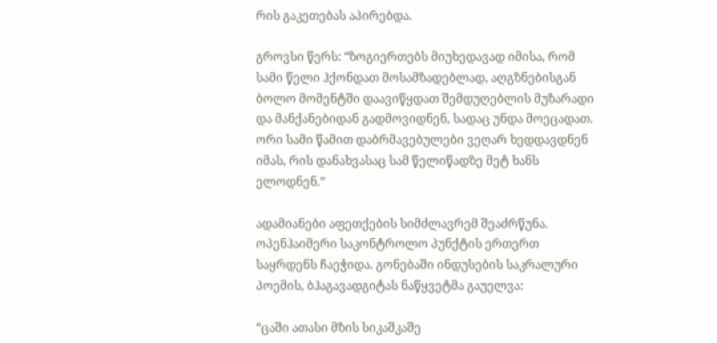რის გაკეთებას აპირებდა.

გროვსი წერს: “ზოგიერთებს მიუხედავად იმისა, რომ სამი წელი ჰქონდათ მოსამზადებლად, აღგზნებისგან ბოლო მომენტში დაავიწყდათ შემდუღებლის მუზარადი და მანქანებიდან გადმოვიდნენ, სადაც უნდა მოეცადათ. ორი სამი წამით დაბრმავებულები ვეღარ ხედდავდნენ იმას, რის დანახვასაც სამ წელიწადზე მეტ ხანს ელოდნენ.”

ადამიანები აფეთქების სიმძლავრემ შეაძრწუნა. ოპენჰაიმერი საკონტროლო პუნქტის ერთერთ საყრდენს ჩაეჭიდა. გონებაში ინდუსების საკრალური პოემის, ბჰაგავადგიტას ნაწყვეტმა გაუელვა:

“ცაში ათასი მზის სიკაშკაშე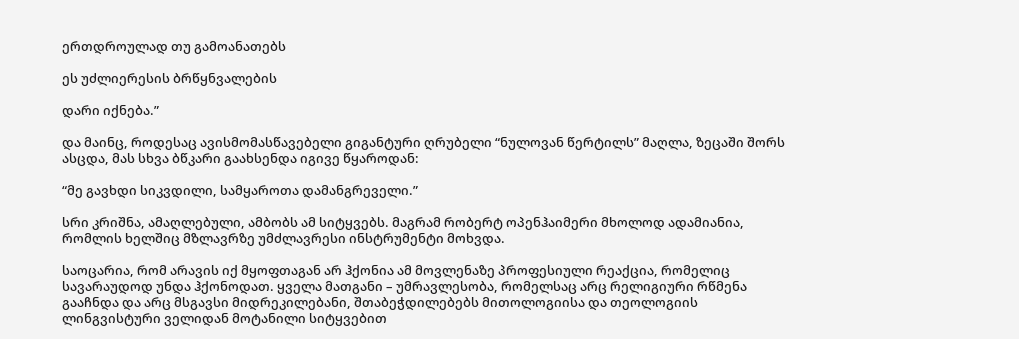ერთდროულად თუ გამოანათებს

ეს უძლიერესის ბრწყნვალების

დარი იქნება.”

და მაინც, როდესაც ავისმომასწავებელი გიგანტური ღრუბელი “ნულოვან წერტილს” მაღლა, ზეცაში შორს ასცდა, მას სხვა ბწკარი გაახსენდა იგივე წყაროდან:

“მე გავხდი სიკვდილი, სამყაროთა დამანგრეველი.”

სრი კრიშნა, ამაღლებული, ამბობს ამ სიტყვებს. მაგრამ რობერტ ოპენჰაიმერი მხოლოდ ადამიანია, რომლის ხელშიც მზლავრზე უმძლავრესი ინსტრუმენტი მოხვდა.

საოცარია, რომ არავის იქ მყოფთაგან არ ჰქონია ამ მოვლენაზე პროფესიული რეაქცია, რომელიც სავარაუდოდ უნდა ჰქონოდათ. ყველა მათგანი – უმრავლესობა, რომელსაც არც რელიგიური რწმენა გააჩნდა და არც მსგავსი მიდრეკილებანი, შთაბეჭდილებებს მითოლოგიისა და თეოლოგიის ლინგვისტური ველიდან მოტანილი სიტყვებით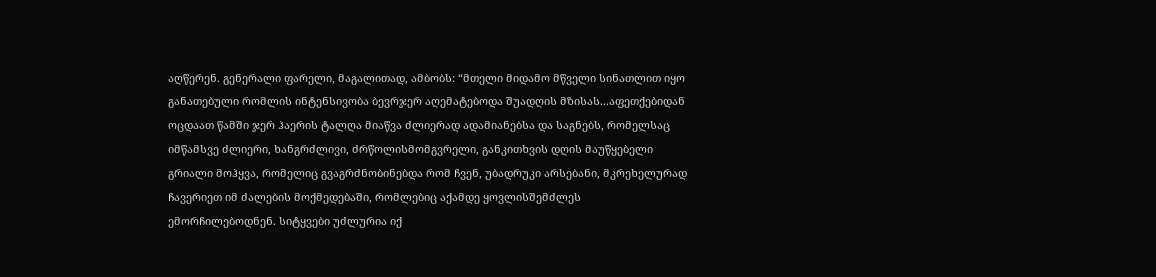აღწერენ. გენერალი ფარელი, მაგალითად, ამბობს: “მთელი მიდამო მწველი სინათლით იყო განათებული რომლის ინტენსივობა ბევრჯერ აღემატებოდა შუადღის მზისას...აფეთქებიდან ოცდაათ წამში ჯერ ჰაერის ტალღა მიაწვა ძლიერად ადამიანებსა და საგნებს, რომელსაც იმწამსვე ძლიერი, ხანგრძლივი, ძრწოლისმომგვრელი, განკითხვის დღის მაუწყებელი გრიალი მოჰყვა, რომელიც გვაგრძნობინებდა რომ ჩვენ, უბადრუკი არსებანი, მკრეხელურად ჩავერიეთ იმ ძალების მოქმედებაში, რომლებიც აქამდე ყოვლისშემძლეს ემორჩილებოდნენ. სიტყვები უძლურია იქ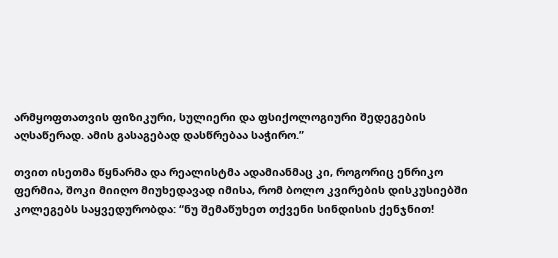არმყოფთათვის ფიზიკური, სულიერი და ფსიქოლოგიური შედეგების აღსაწერად. ამის გასაგებად დასწრებაა საჭირო.”

თვით ისეთმა წყნარმა და რეალისტმა ადამიანმაც კი, როგორიც ენრიკო ფერმია, შოკი მიიღო მიუხედავად იმისა, რომ ბოლო კვირების დისკუსიებში კოლეგებს საყვედურობდა: “ნუ შემაწუხეთ თქვენი სინდისის ქენჯნით!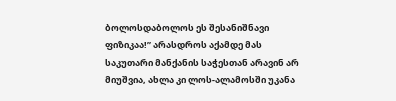ბოლოსდაბოლოს ეს შესანიშნავი ფიზიკაა!” არასდროს აქამდე მას საკუთარი მანქანის საჭესთან არავინ არ მიუშვია, ახლა კი ლოს-ალამოსში უკანა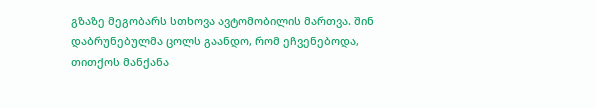გზაზე მეგობარს სთხოვა ავტომობილის მართვა. შინ დაბრუნებულმა ცოლს გაანდო, რომ ეჩვენებოდა, თითქოს მანქანა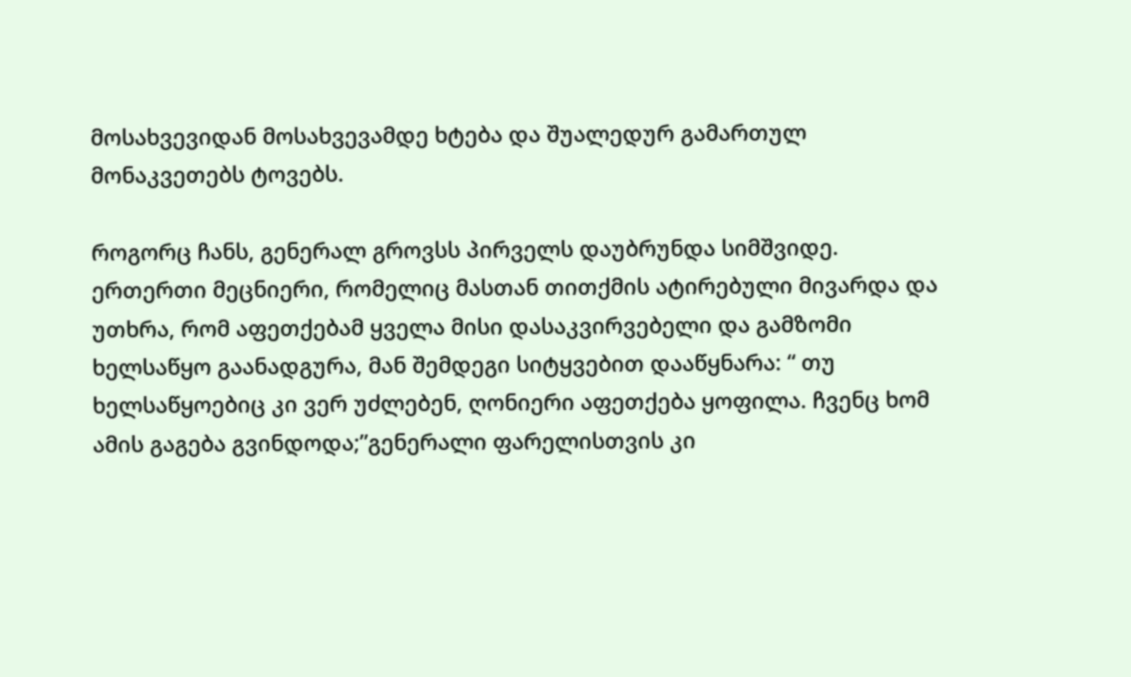მოსახვევიდან მოსახვევამდე ხტება და შუალედურ გამართულ მონაკვეთებს ტოვებს.

როგორც ჩანს, გენერალ გროვსს პირველს დაუბრუნდა სიმშვიდე. ერთერთი მეცნიერი, რომელიც მასთან თითქმის ატირებული მივარდა და უთხრა, რომ აფეთქებამ ყველა მისი დასაკვირვებელი და გამზომი ხელსაწყო გაანადგურა, მან შემდეგი სიტყვებით დააწყნარა: “ თუ ხელსაწყოებიც კი ვერ უძლებენ, ღონიერი აფეთქება ყოფილა. ჩვენც ხომ ამის გაგება გვინდოდა;”გენერალი ფარელისთვის კი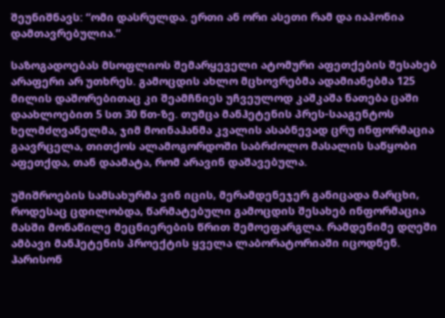შეუნიშნავს: “ომი დასრულდა. ერთი ან ორი ასეთი რამ და იაპონია დამთავრებულია.”

საზოგადოებას მსოფლიოს შემარყეველი ატომური აფეთქების შესახებ არაფერი არ უთხრეს. გამოცდის ახლო მცხოვრებმა ადამიანებმა 125 მილის დაშორებითაც კი შეამჩნიეს უჩვეულოდ კაშკაშა ნათება ცაში დაახლოებით 5 სთ 30 წთ-ზე. თუმცა მანჰეტენის პრეს-სააგენტოს ხელმძღვანელმა, ჯიმ მოინაჰანმა კვალის ასაბნევად ცრუ ინფორმაცია გაავრცელა, თითქოს ალამოგორდოში საბრძოლო მასალის საწყობი აფეთქდა, თან დაამატა, რომ არავინ დაშავებულა.

უშიშროების სამსახურმა ვინ იცის, მერამდენეჯერ განიცადა მარცხი, როდესაც ცდილობდა, წარმატებული გამოცდის შესახებ ინფორმაცია მასში მონაწილე მეცნიერების წრით შემოეფარგლა. რამდენიმე დღეში ამბავი მანჰეტენის პროექტის ყველა ლაბორატორიაში იცოდნენ. ჰარისონ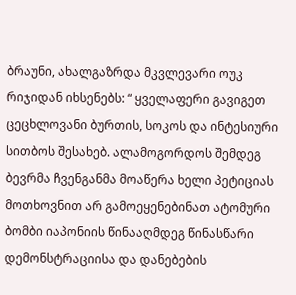ბრაუნი, ახალგაზრდა მკვლევარი ოუკ რიჯიდან იხსენებს: “ ყველაფერი გავიგეთ ცეცხლოვანი ბურთის, სოკოს და ინტესიური სითბოს შესახებ. ალამოგორდოს შემდეგ ბევრმა ჩვენგანმა მოაწერა ხელი პეტიციას მოთხოვნით არ გამოეყენებინათ ატომური ბომბი იაპონიის წინააღმდეგ წინასწარი დემონსტრაციისა და დანებების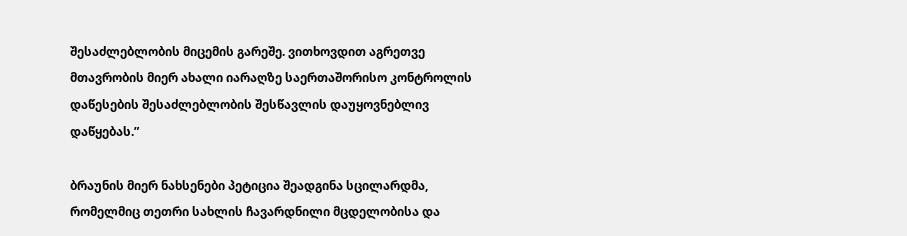შესაძლებლობის მიცემის გარეშე. ვითხოვდით აგრეთვე მთავრობის მიერ ახალი იარაღზე საერთაშორისო კონტროლის დაწესების შესაძლებლობის შესწავლის დაუყოვნებლივ დაწყებას.”

ბრაუნის მიერ ნახსენები პეტიცია შეადგინა სცილარდმა, რომელმიც თეთრი სახლის ჩავარდნილი მცდელობისა და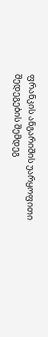ფრანკის ანგარიშის უარყოფითი შედეგების შემდეგ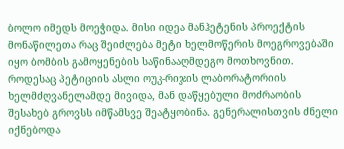ბოლო იმედს მოეჭიდა. მისი იდეა მანჰეტენის პროექტის მონაწილეთა რაც შეიძლება მეტი ხელმოწერის მოეგროვებაში იყო ბომბის გამოყენების საწინააღმდეგო მოთხოვნით. როდესაც პეტიციის ასლი ოუკ-რიჯის ლაბორატორიის ხელმძღვანელამდე მივიდა, მან დაწყებული მოძრაობის შესახებ გროვსს იმწამსვე შეატყობინა. გენერალისთვის ძნელი იქნებოდა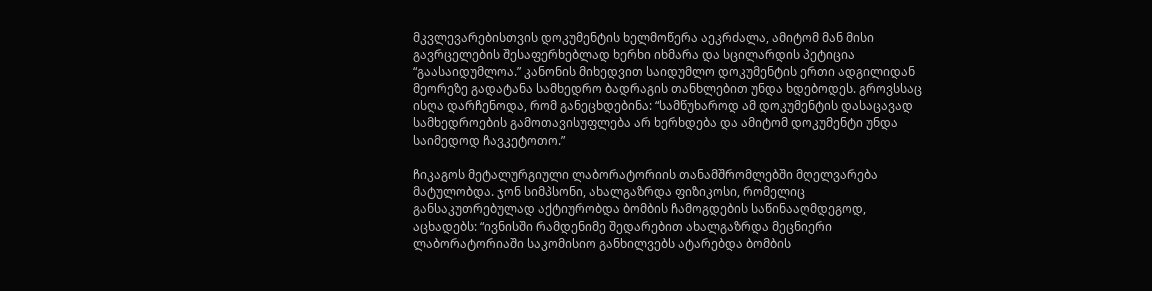მკვლევარებისთვის დოკუმენტის ხელმოწერა აეკრძალა, ამიტომ მან მისი გავრცელების შესაფერხებლად ხერხი იხმარა და სცილარდის პეტიცია “გაასაიდუმლოა.” კანონის მიხედვით საიდუმლო დოკუმენტის ერთი ადგილიდან მეორეზე გადატანა სამხედრო ბადრაგის თანხლებით უნდა ხდებოდეს. გროვსსაც ისღა დარჩენოდა, რომ განეცხდებინა: “სამწუხაროდ ამ დოკუმენტის დასაცავად სამხედროების გამოთავისუფლება არ ხერხდება და ამიტომ დოკუმენტი უნდა საიმედოდ ჩავკეტოთო.”

ჩიკაგოს მეტალურგიული ლაბორატორიის თანამშრომლებში მღელვარება მატულობდა. ჯონ სიმპსონი, ახალგაზრდა ფიზიკოსი, რომელიც განსაკუთრებულად აქტიურობდა ბომბის ჩამოგდების საწინააღმდეგოდ, აცხადებს: “ივნისში რამდენიმე შედარებით ახალგაზრდა მეცნიერი ლაბორატორიაში საკომისიო განხილვებს ატარებდა ბომბის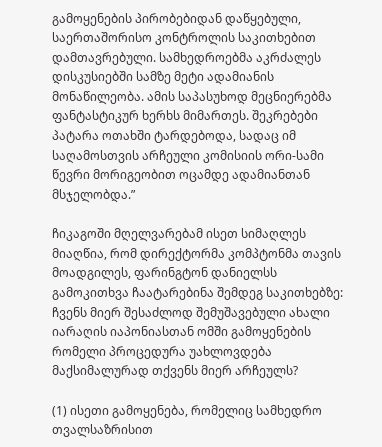გამოყენების პირობებიდან დაწყებული, საერთაშორისო კონტროლის საკითხებით დამთავრებული. სამხედროებმა აკრძალეს დისკუსიებში სამზე მეტი ადამიანის მონაწილეობა. ამის საპასუხოდ მეცნიერებმა ფანტასტიკურ ხერხს მიმართეს. შეკრებები პატარა ოთახში ტარდებოდა, სადაც იმ საღამოსთვის არჩეული კომისიის ორი-სამი წევრი მორიგეობით ოცამდე ადამიანთან მსჯელობდა.”

ჩიკაგოში მღელვარებამ ისეთ სიმაღლეს მიაღწია, რომ დირექტორმა კომპტონმა თავის მოადგილეს, ფარინგტონ დანიელსს გამოკითხვა ჩაატარებინა შემდეგ საკითხებზე: ჩვენს მიერ შესაძლოდ შემუშავებული ახალი იარაღის იაპონიასთან ომში გამოყენების რომელი პროცედურა უახლოვდება მაქსიმალურად თქვენს მიერ არჩეულს?

(1) ისეთი გამოყენება, რომელიც სამხედრო თვალსაზრისით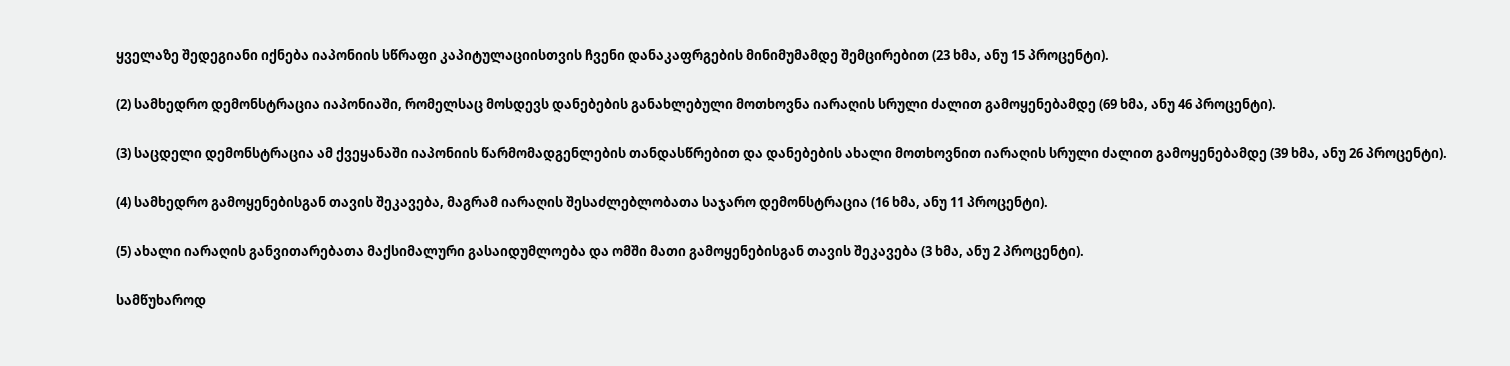ყველაზე შედეგიანი იქნება იაპონიის სწრაფი კაპიტულაციისთვის ჩვენი დანაკაფრგების მინიმუმამდე შემცირებით (23 ხმა, ანუ 15 პროცენტი).

(2) სამხედრო დემონსტრაცია იაპონიაში, რომელსაც მოსდევს დანებების განახლებული მოთხოვნა იარაღის სრული ძალით გამოყენებამდე (69 ხმა, ანუ 46 პროცენტი).

(3) საცდელი დემონსტრაცია ამ ქვეყანაში იაპონიის წარმომადგენლების თანდასწრებით და დანებების ახალი მოთხოვნით იარაღის სრული ძალით გამოყენებამდე (39 ხმა, ანუ 26 პროცენტი).

(4) სამხედრო გამოყენებისგან თავის შეკავება, მაგრამ იარაღის შესაძლებლობათა საჯარო დემონსტრაცია (16 ხმა, ანუ 11 პროცენტი).

(5) ახალი იარაღის განვითარებათა მაქსიმალური გასაიდუმლოება და ომში მათი გამოყენებისგან თავის შეკავება (3 ხმა, ანუ 2 პროცენტი).

სამწუხაროდ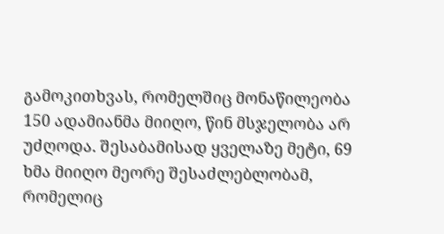გამოკითხვას, რომელშიც მონაწილეობა 150 ადამიანმა მიიღო, წინ მსჯელობა არ უძღოდა. შესაბამისად ყველაზე მეტი, 69 ხმა მიიღო მეორე შესაძლებლობამ, რომელიც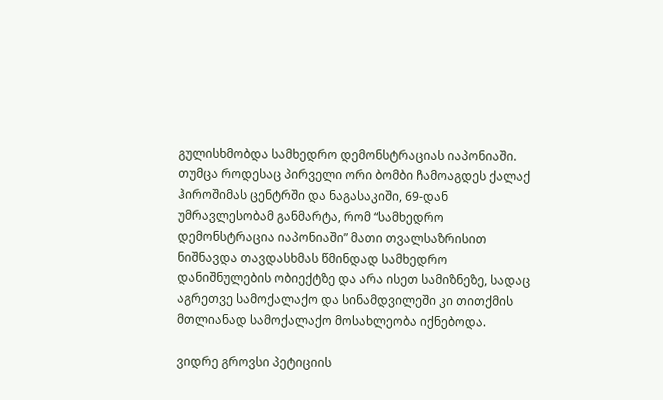გულისხმობდა სამხედრო დემონსტრაციას იაპონიაში. თუმცა როდესაც პირველი ორი ბომბი ჩამოაგდეს ქალაქ ჰიროშიმას ცენტრში და ნაგასაკიში, 69-დან უმრავლესობამ განმარტა, რომ “სამხედრო დემონსტრაცია იაპონიაში” მათი თვალსაზრისით ნიშნავდა თავდასხმას წმინდად სამხედრო დანიშნულების ობიექტზე და არა ისეთ სამიზნეზე, სადაც აგრეთვე სამოქალაქო და სინამდვილეში კი თითქმის მთლიანად სამოქალაქო მოსახლეობა იქნებოდა.

ვიდრე გროვსი პეტიციის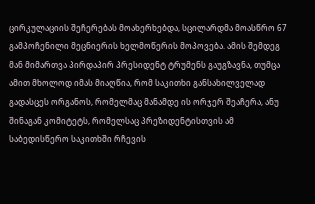ცირკულაციის შეჩერებას მოახერხებდა, სცილარდმა მოასწრო 67 გამპოჩენილი მეცნიერის ხელმოწერის მოპოვება. ამის შემდეგ მან მიმართვა პირდაპირ პრესიდენტ ტრუმენს გაუგზავნა, თუმცა ამით მხოლოდ იმას მიაღწია, რომ საკითხი განსახილველად გადასცეს ორგანოს, რომელმაც მანამდე ის ორჯერ შეაჩერა, ანუ შინაგან კომიტეტს, რომელსაც პრეზიდენტისთვის ამ საბედისწერო საკითხში რჩევის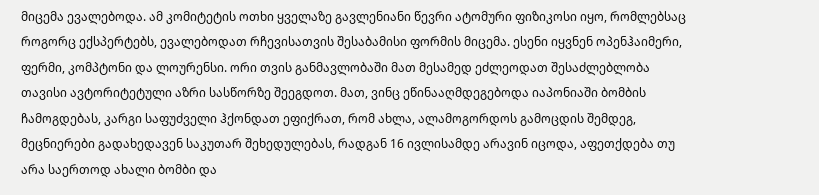მიცემა ევალებოდა. ამ კომიტეტის ოთხი ყველაზე გავლენიანი წევრი ატომური ფიზიკოსი იყო, რომლებსაც როგორც ექსპერტებს, ევალებოდათ რჩევისათვის შესაბამისი ფორმის მიცემა. ესენი იყვნენ ოპენჰაიმერი, ფერმი, კომპტონი და ლოურენსი. ორი თვის განმავლობაში მათ მესამედ ეძლეოდათ შესაძლებლობა თავისი ავტორიტეტული აზრი სასწორზე შეეგდოთ. მათ, ვინც ეწინააღმდეგებოდა იაპონიაში ბომბის ჩამოგდებას, კარგი საფუძველი ჰქონდათ ეფიქრათ, რომ ახლა, ალამოგორდოს გამოცდის შემდეგ, მეცნიერები გადახედავენ საკუთარ შეხედულებას, რადგან 16 ივლისამდე არავინ იცოდა, აფეთქდება თუ არა საერთოდ ახალი ბომბი და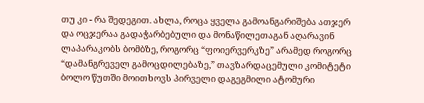თუ კი - რა შედეგით. ახლა, როცა ყველა გამოანგარიშება ათჯერ და ოცჯერაა გადაჭარბებული და მონაწილეთაგან აღარავინ ლაპარაკობს ბომბზე, როგორც “ფოიერვერკზე” არამედ როგორც “დამანგრეველ გამოცდილებაზე,” თავზარდაცემული კომიტეტი ბოლო წუთში მოითხოვს პირველი დაგეგმილი ატომური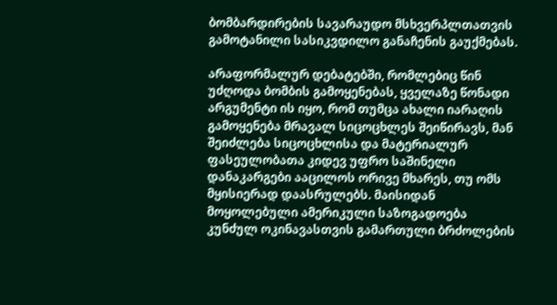ბომბარდირების სავარაუდო მსხვერპლთათვის გამოტანილი სასიკვდილო განაჩენის გაუქმებას.

არაფორმალურ დებატებში, რომლებიც წინ უძღოდა ბომბის გამოყენებას, ყველაზე წონადი არგუმენტი ის იყო, რომ თუმცა ახალი იარაღის გამოყენება მრავალ სიცოცხლეს შეიწირავს, მან შეიძლება სიცოცხლისა და მატერიალურ ფასეულობათა კიდევ უფრო საშინელი დანაკარგები ააცილოს ორივე მხარეს, თუ ომს მყისიერად დაასრულებს. მაისიდან მოყოლებული ამერიკული საზოგადოება კუნძულ ოკინავასთვის გამართული ბრძოლების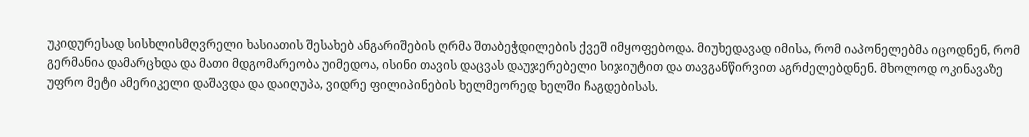უკიდურესად სისხლისმღვრელი ხასიათის შესახებ ანგარიშების ღრმა შთაბეჭდილების ქვეშ იმყოფებოდა. მიუხედავად იმისა, რომ იაპონელებმა იცოდნენ, რომ გერმანია დამარცხდა და მათი მდგომარეობა უიმედოა, ისინი თავის დაცვას დაუჯერებელი სიჯიუტით და თავგანწირვით აგრძელებდნენ. მხოლოდ ოკინავაზე უფრო მეტი ამერიკელი დაშავდა და დაიღუპა, ვიდრე ფილიპინების ხელმეორედ ხელში ჩაგდებისას.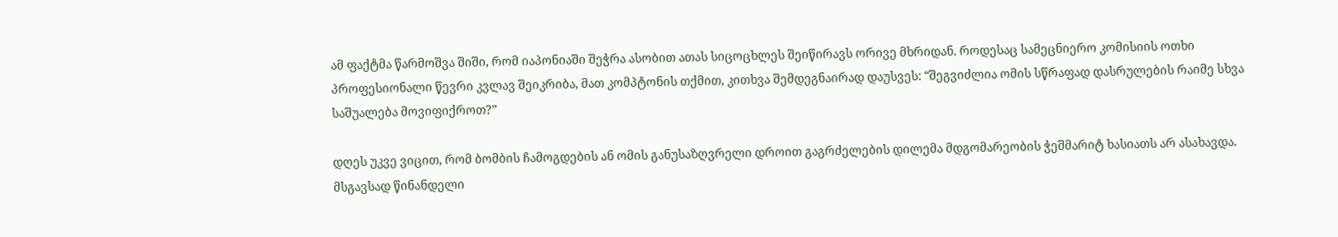ამ ფაქტმა წარმოშვა შიში, რომ იაპონიაში შეჭრა ასობით ათას სიცოცხლეს შეიწირავს ორივე მხრიდან. როდესაც სამეცნიერო კომისიის ოთხი პროფესიონალი წევრი კვლავ შეიკრიბა, მათ კომპტონის თქმით, კითხვა შემდეგნაირად დაუსვეს: “შეგვიძლია ომის სწრაფად დასრულების რაიმე სხვა საშუალება მოვიფიქროთ?”

დღეს უკვე ვიცით, რომ ბომბის ჩამოგდების ან ომის განუსაზღვრელი დროით გაგრძელების დილემა მდგომარეობის ჭეშმარიტ ხასიათს არ ასახავდა. მსგავსად წინანდელი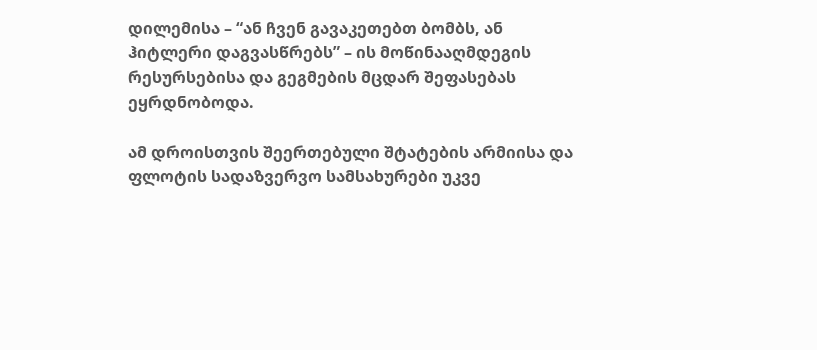დილემისა – “ან ჩვენ გავაკეთებთ ბომბს, ან ჰიტლერი დაგვასწრებს” – ის მოწინააღმდეგის რესურსებისა და გეგმების მცდარ შეფასებას ეყრდნობოდა.

ამ დროისთვის შეერთებული შტატების არმიისა და ფლოტის სადაზვერვო სამსახურები უკვე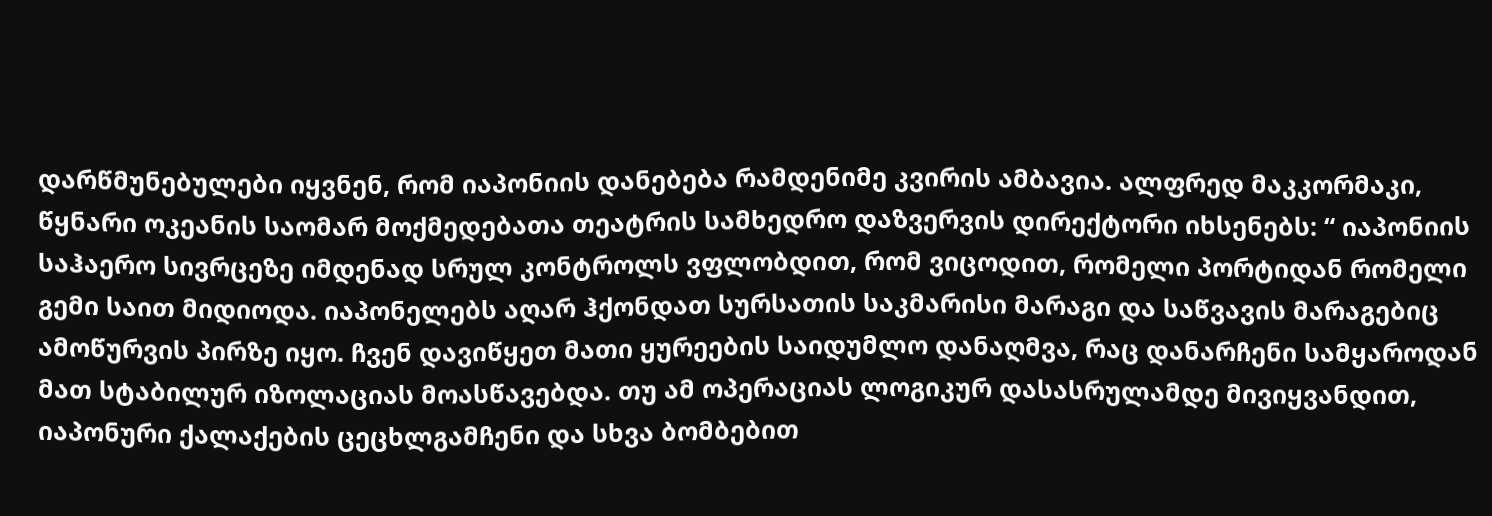დარწმუნებულები იყვნენ, რომ იაპონიის დანებება რამდენიმე კვირის ამბავია. ალფრედ მაკკორმაკი, წყნარი ოკეანის საომარ მოქმედებათა თეატრის სამხედრო დაზვერვის დირექტორი იხსენებს: “ იაპონიის საჰაერო სივრცეზე იმდენად სრულ კონტროლს ვფლობდით, რომ ვიცოდით, რომელი პორტიდან რომელი გემი საით მიდიოდა. იაპონელებს აღარ ჰქონდათ სურსათის საკმარისი მარაგი და საწვავის მარაგებიც ამოწურვის პირზე იყო. ჩვენ დავიწყეთ მათი ყურეების საიდუმლო დანაღმვა, რაც დანარჩენი სამყაროდან მათ სტაბილურ იზოლაციას მოასწავებდა. თუ ამ ოპერაციას ლოგიკურ დასასრულამდე მივიყვანდით, იაპონური ქალაქების ცეცხლგამჩენი და სხვა ბომბებით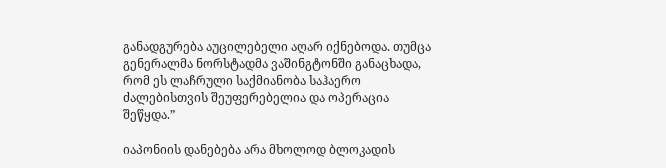განადგურება აუცილებელი აღარ იქნებოდა. თუმცა გენერალმა ნორსტადმა ვაშინგტონში განაცხადა, რომ ეს ლაჩრული საქმიანობა საჰაერო ძალებისთვის შეუფერებელია და ოპერაცია შეწყდა.”

იაპონიის დანებება არა მხოლოდ ბლოკადის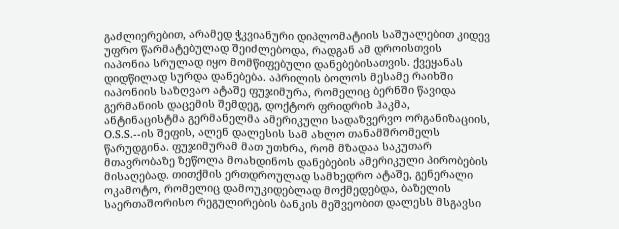გაძლიერებით, არამედ ჭკვიანური დიპლომატიის საშუალებით კიდევ უფრო წარმატებულად შეიძლებოდა, რადგან ამ დროისთვის იაპონია სრულად იყო მომწიფებული დანებებისათვის. ქვეყანას დიდწილად სურდა დანებება. აპრილის ბოლოს მესამე რაიხში იაპონიის საზღვაო ატაშე ფუჯიმურა, რომელიც ბერნში წავიდა გერმანიის დაცემის შემდეგ, დოქტორ ფრიდრიხ ჰაკმა, ანტინაცისტმა გერმანელმა ამერიკული სადაზვერვო ორგანიზაციის, O.S.S.--ის შეფის, ალენ დალესის სამ ახლო თანამშრომელს წარუდგინა. ფუჯიმურამ მათ უთხრა, რომ მზადაა საკუთარ მთავრობაზე ზეწოლა მოახდინოს დანებების ამერიკული პირობების მისაღებად. თითქმის ერთდროულად სამხედრო ატაშე, გენერალი ოკამოტო, რომელიც დამოუკიდებლად მოქმედებდა, ბაზელის საერთაშორისო რეგულირების ბანკის მეშვეობით დალესს მსგავსი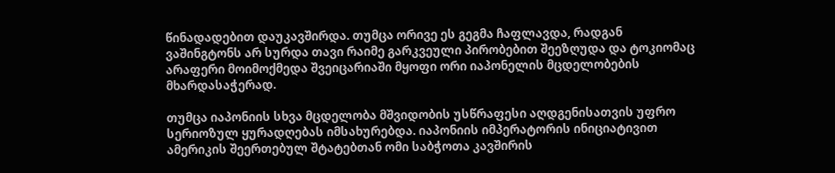წინადადებით დაუკავშირდა. თუმცა ორივე ეს გეგმა ჩაფლავდა, რადგან ვაშინგტონს არ სურდა თავი რაიმე გარკვეული პირობებით შეეზღუდა და ტოკიომაც არაფერი მოიმოქმედა შვეიცარიაში მყოფი ორი იაპონელის მცდელობების მხარდასაჭერად.

თუმცა იაპონიის სხვა მცდელობა მშვიდობის უსწრაფესი აღდგენისათვის უფრო სერიოზულ ყურადღებას იმსახურებდა. იაპონიის იმპერატორის ინიციატივით ამერიკის შეერთებულ შტატებთან ომი საბჭოთა კავშირის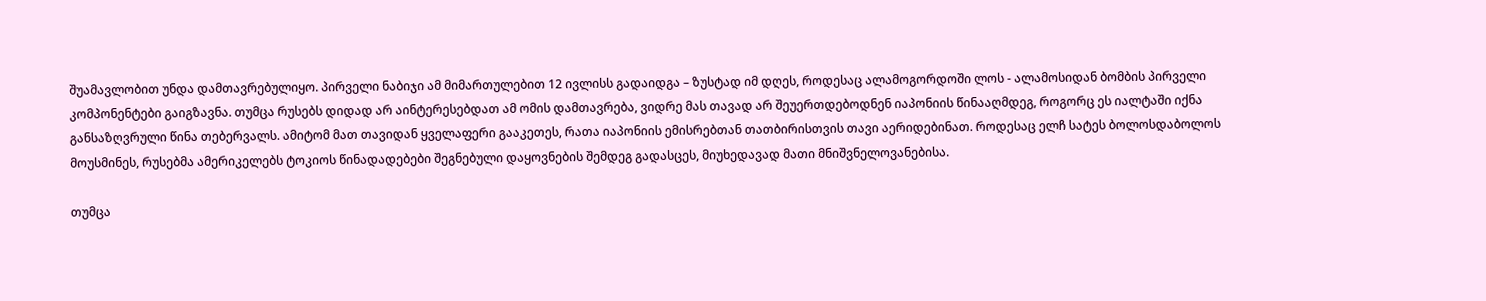შუამავლობით უნდა დამთავრებულიყო. პირველი ნაბიჯი ამ მიმართულებით 12 ივლისს გადაიდგა – ზუსტად იმ დღეს, როდესაც ალამოგორდოში ლოს - ალამოსიდან ბომბის პირველი კომპონენტები გაიგზავნა. თუმცა რუსებს დიდად არ აინტერესებდათ ამ ომის დამთავრება, ვიდრე მას თავად არ შეუერთდებოდნენ იაპონიის წინააღმდეგ, როგორც ეს იალტაში იქნა განსაზღვრული წინა თებერვალს. ამიტომ მათ თავიდან ყველაფერი გააკეთეს, რათა იაპონიის ემისრებთან თათბირისთვის თავი აერიდებინათ. როდესაც ელჩ სატეს ბოლოსდაბოლოს მოუსმინეს, რუსებმა ამერიკელებს ტოკიოს წინადადებები შეგნებული დაყოვნების შემდეგ გადასცეს, მიუხედავად მათი მნიშვნელოვანებისა.

თუმცა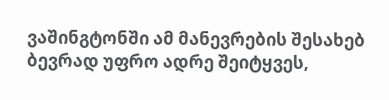ვაშინგტონში ამ მანევრების შესახებ ბევრად უფრო ადრე შეიტყვეს,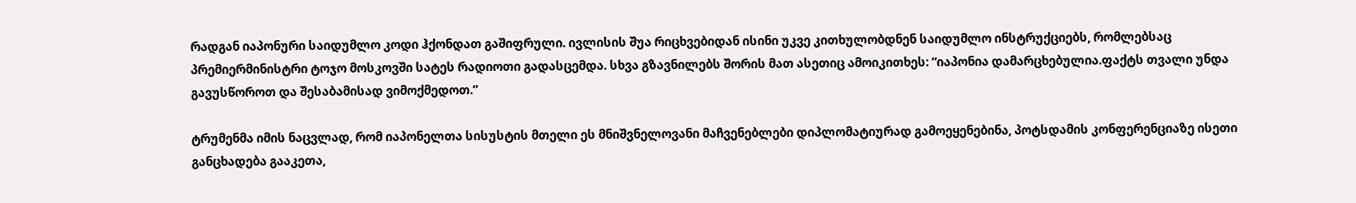რადგან იაპონური საიდუმლო კოდი ჰქონდათ გაშიფრული. ივლისის შუა რიცხვებიდან ისინი უკვე კითხულობდნენ საიდუმლო ინსტრუქციებს, რომლებსაც პრემიერმინისტრი ტოჯო მოსკოვში სატეს რადიოთი გადასცემდა. სხვა გზავნილებს შორის მათ ასეთიც ამოიკითხეს: “იაპონია დამარცხებულია.ფაქტს თვალი უნდა გავუსწოროთ და შესაბამისად ვიმოქმედოთ.”

ტრუმენმა იმის ნაცვლად, რომ იაპონელთა სისუსტის მთელი ეს მნიშვნელოვანი მაჩვენებლები დიპლომატიურად გამოეყენებინა, პოტსდამის კონფერენციაზე ისეთი განცხადება გააკეთა,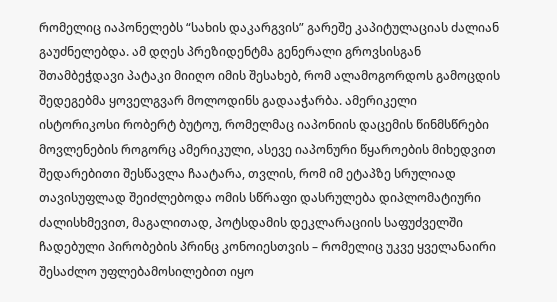რომელიც იაპონელებს “სახის დაკარგვის” გარეშე კაპიტულაციას ძალიან გაუძნელებდა. ამ დღეს პრეზიდენტმა გენერალი გროვსისგან შთამბეჭდავი პატაკი მიიღო იმის შესახებ, რომ ალამოგორდოს გამოცდის შედეგებმა ყოველგვარ მოლოდინს გადააჭარბა. ამერიკელი ისტორიკოსი რობერტ ბუტოუ, რომელმაც იაპონიის დაცემის წინმსწრები მოვლენების როგორც ამერიკული, ასევე იაპონური წყაროების მიხედვით შედარებითი შესწავლა ჩაატარა, თვლის, რომ იმ ეტაპზე სრულიად თავისუფლად შეიძლებოდა ომის სწრაფი დასრულება დიპლომატიური ძალისხმევით, მაგალითად, პოტსდამის დეკლარაციის საფუძველში ჩადებული პირობების პრინც კონოიესთვის – რომელიც უკვე ყველანაირი შესაძლო უფლებამოსილებით იყო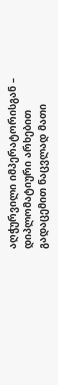აღჭურვილი იმპერატორისგან – დიპლომატიური არხებით გადაცემით ნაცვლად მათი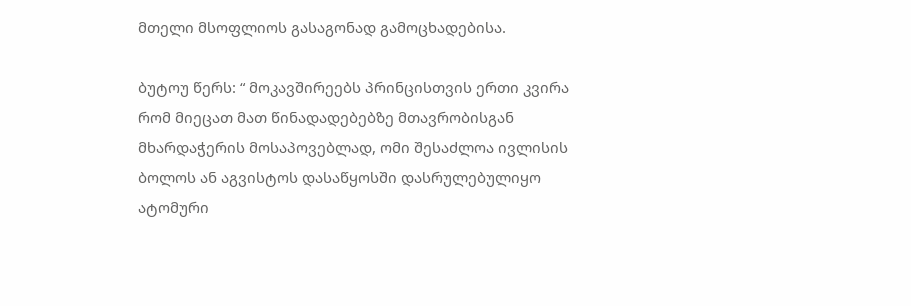მთელი მსოფლიოს გასაგონად გამოცხადებისა.

ბუტოუ წერს: “ მოკავშირეებს პრინცისთვის ერთი კვირა რომ მიეცათ მათ წინადადებებზე მთავრობისგან მხარდაჭერის მოსაპოვებლად, ომი შესაძლოა ივლისის ბოლოს ან აგვისტოს დასაწყოსში დასრულებულიყო ატომური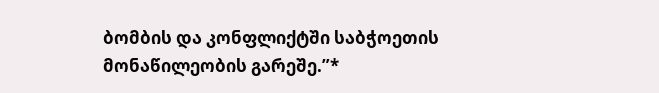ბომბის და კონფლიქტში საბჭოეთის მონაწილეობის გარეშე.”*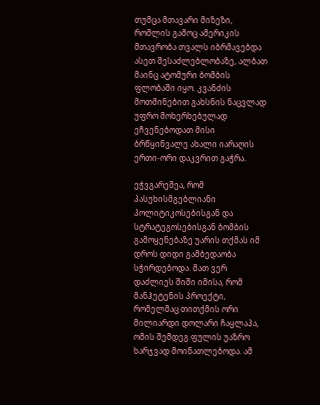თუმცა მთავარი მიზეზი, რომლის გამოც ამერიკის მთავრობა თვალს იბრმავებდა ასეთ შესაძლებლობაზე, ალბათ მაინც ატომური ბომბის ფლობაში იყო. კვანძის მოთმინებით გახსნის ნაცვლად უფრო მოხერხებულად ეჩვენებოდათ მისი ბრწყინვალე ახალი იარაღის ერთი-ორი დაკვრით გაჭრა.

ეჭვგარეშეა, რომ პასუხისმგებლიანი პოლიტიკოსებისგან და სტრატეგოსებისგან ბომბის გამოყენებაზე უარის თქმას იმ დროს დიდი გამბედაობა სჭირდებოდა. მათ ვერ დაძლიეს შიში იმისა, რომ მანჰეტენის პროექტი, რომელმაც თითქმის ორი მილიარდი დოლარი ჩაყლაპა, ომის შემდეგ ფულის უაზრო ხარჯვად მოინათლებოდა. ამ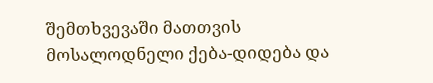შემთხვევაში მათთვის მოსალოდნელი ქება-დიდება და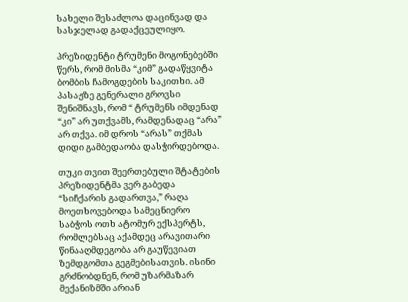სახელი შესაძლოა დაცინვად და სასჯელად გადაქცეულიყო.

პრეზიდენტი ტრუმენი მოგონებებში წერს, რომ მისმა “კიმ” გადაწყვიტა ბომბის ჩამოგდების საკითხი. ამ პასაჟზე გენერალი გროვსი შენიშნავს, რომ “ ტრუმენს იმდენად “კი” არ უთქვამს, რამდენადაც “არა” არ თქვა. იმ დროს “არას” თქმას დიდი გამბედაობა დასჭირდებოდა.

თუკი თვით შეერთებული შტატების პრეზიდენტმა ვერ გაბედა “სიჩქარის გადართვა,” რაღა მოეთხოვებოდა სამეცნიერო საბჭოს ოთხ ატომურ ექსპერტს, რომლებსაც აქამდეც არავითარი წინააღმდეგობა არ გაუწევიათ ზემდგომთა გეგმებისათვის. ისინი გრძნობდნენ, რომ უზარმაზარ მექანიზმში არიან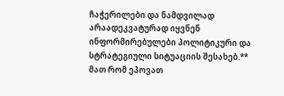ჩაჭერილები და ნამდვილად არაადეკვატურად იყვნენ ინფორმირებულები პოლიტიკური და სტრატეგიული სიტუაციის შესახებ.** მათ რომ ეპოვათ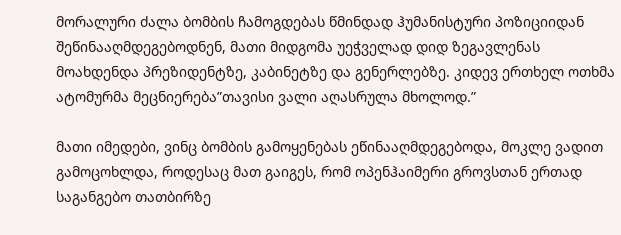მორალური ძალა ბომბის ჩამოგდებას წმინდად ჰუმანისტური პოზიციიდან შეწინააღმდეგებოდნენ, მათი მიდგომა უეჭველად დიდ ზეგავლენას მოახდენდა პრეზიდენტზე, კაბინეტზე და გენერლებზე. კიდევ ერთხელ ოთხმა ატომურმა მეცნიერება”თავისი ვალი აღასრულა მხოლოდ.”

მათი იმედები, ვინც ბომბის გამოყენებას ეწინააღმდეგებოდა, მოკლე ვადით გამოცოხლდა, როდესაც მათ გაიგეს, რომ ოპენჰაიმერი გროვსთან ერთად საგანგებო თათბირზე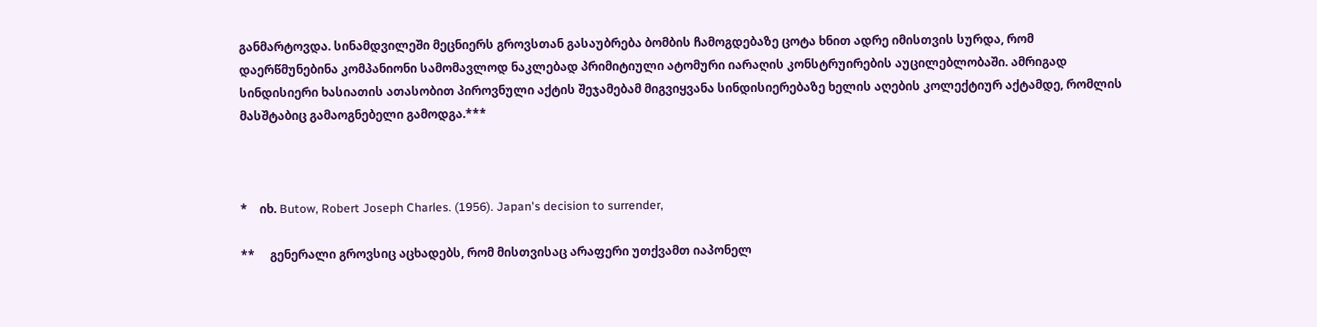განმარტოვდა. სინამდვილეში მეცნიერს გროვსთან გასაუბრება ბომბის ჩამოგდებაზე ცოტა ხნით ადრე იმისთვის სურდა, რომ დაერწმუნებინა კომპანიონი სამომავლოდ ნაკლებად პრიმიტიული ატომური იარაღის კონსტრუირების აუცილებლობაში. ამრიგად სინდისიერი ხასიათის ათასობით პიროვნული აქტის შეჯამებამ მიგვიყვანა სინდისიერებაზე ხელის აღების კოლექტიურ აქტამდე, რომლის მასშტაბიც გამაოგნებელი გამოდგა.***



*    იხ. Butow, Robert Joseph Charles. (1956). Japan's decision to surrender,

**     გენერალი გროვსიც აცხადებს, რომ მისთვისაც არაფერი უთქვამთ იაპონელ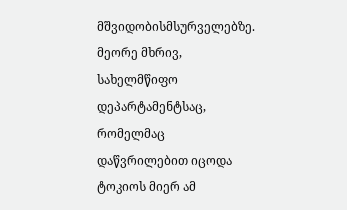მშვიდობისმსურველებზე. მეორე მხრივ, სახელმწიფო დეპარტამენტსაც, რომელმაც დაწვრილებით იცოდა ტოკიოს მიერ ამ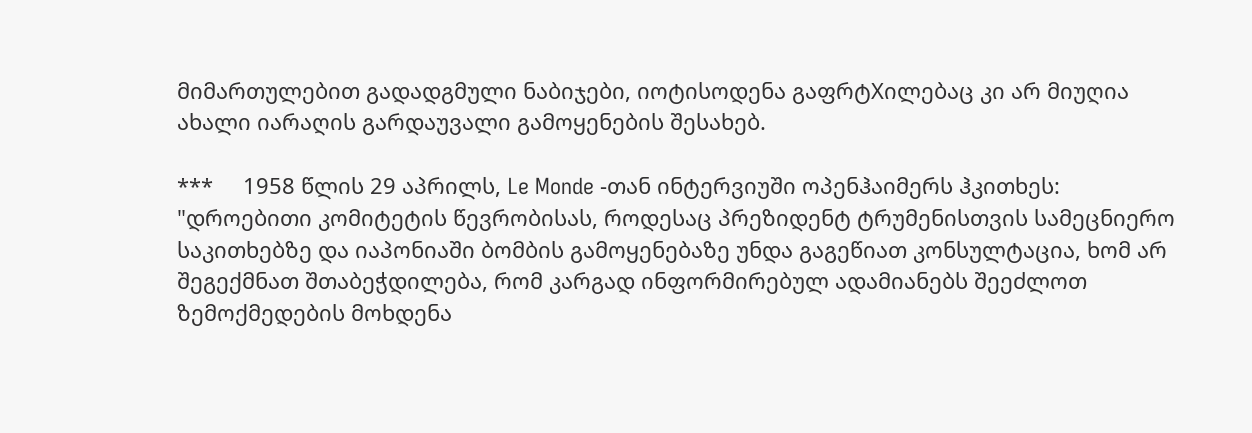მიმართულებით გადადგმული ნაბიჯები, იოტისოდენა გაფრტXილებაც კი არ მიუღია ახალი იარაღის გარდაუვალი გამოყენების შესახებ.

***     1958 წლის 29 აპრილს, Le Monde -თან ინტერვიუში ოპენჰაიმერს ჰკითხეს: "დროებითი კომიტეტის წევრობისას, როდესაც პრეზიდენტ ტრუმენისთვის სამეცნიერო საკითხებზე და იაპონიაში ბომბის გამოყენებაზე უნდა გაგეწიათ კონსულტაცია, ხომ არ შეგექმნათ შთაბეჭდილება, რომ კარგად ინფორმირებულ ადამიანებს შეეძლოთ ზემოქმედების მოხდენა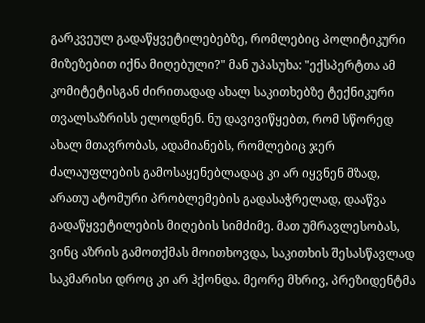გარკვეულ გადაწყვეტილებებზე, რომლებიც პოლიტიკური მიზეზებით იქნა მიღებული?" მან უპასუხა: "ექსპერტთა ამ კომიტეტისგან ძირითადად ახალ საკითხებზე ტექნიკური თვალსაზრისს ელოდნენ. ნუ დავივიწყებთ, რომ სწორედ ახალ მთავრობას, ადამიანებს, რომლებიც ჯერ ძალაუფლების გამოსაყენებლადაც კი არ იყვნენ მზად, არათუ ატომური პრობლემების გადასაჭრელად, დააწვა გადაწყვეტილების მიღების სიმძიმე. მათ უმრავლესობას, ვინც აზრის გამოთქმას მოითხოვდა, საკითხის შესასწავლად საკმარისი დროც კი არ ჰქონდა. მეორე მხრივ, პრეზიდენტმა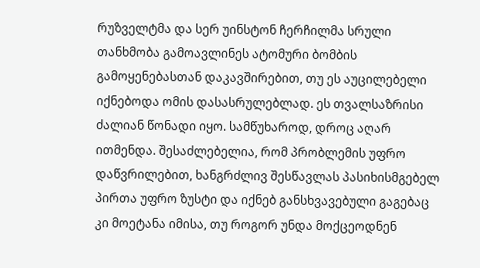რუზველტმა და სერ უინსტონ ჩერჩილმა სრული თანხმობა გამოავლინეს ატომური ბომბის გამოყენებასთან დაკავშირებით, თუ ეს აუცილებელი იქნებოდა ომის დასასრულებლად. ეს თვალსაზრისი ძალიან წონადი იყო. სამწუხაროდ, დროც აღარ ითმენდა. შესაძლებელია, რომ პრობლემის უფრო დაწვრილებით, ხანგრძლივ შესწავლას პასიხისმგებელ პირთა უფრო ზუსტი და იქნებ განსხვავებული გაგებაც კი მოეტანა იმისა, თუ როგორ უნდა მოქცეოდნენ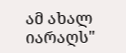ამ ახალ იარაღს"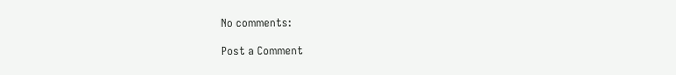No comments:

Post a Comment